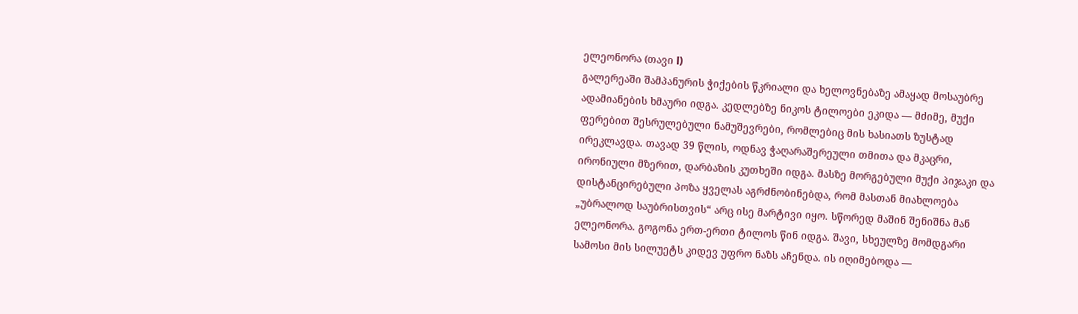ელეონორა (თავი l)
გალერეაში შამპანურის ჭიქების წკრიალი და ხელოვნებაზე ამაყად მოსაუბრე ადამიანების ხმაური იდგა. კედლებზე ნიკოს ტილოები ეკიდა — მძიმე, მუქი ფერებით შესრულებული ნამუშევრები, რომლებიც მის ხასიათს ზუსტად ირეკლავდა. თავად 39 წლის, ოდნავ ჭაღარაშერეული თმითა და მკაცრი, ირონიული მზერით, დარბაზის კუთხეში იდგა. მასზე მორგებული მუქი პიჯაკი და დისტანცირებული პოზა ყველას აგრძნობინებდა, რომ მასთან მიახლოება „უბრალოდ საუბრისთვის“ არც ისე მარტივი იყო. სწორედ მაშინ შენიშნა მან ელეონორა. გოგონა ერთ-ერთი ტილოს წინ იდგა. შავი, სხეულზე მომდგარი სამოსი მის სილუეტს კიდევ უფრო ნაზს აჩენდა. ის იღიმებოდა —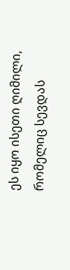ეს იყო ისეთი ღიმილი, რომელიც სევდას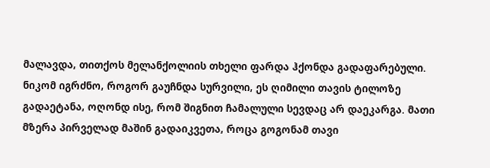მალავდა, თითქოს მელანქოლიის თხელი ფარდა ჰქონდა გადაფარებული. ნიკომ იგრძნო, როგორ გაუჩნდა სურვილი, ეს ღიმილი თავის ტილოზე გადაეტანა, ოღონდ ისე, რომ შიგნით ჩამალული სევდაც არ დაეკარგა. მათი მზერა პირველად მაშინ გადაიკვეთა, როცა გოგონამ თავი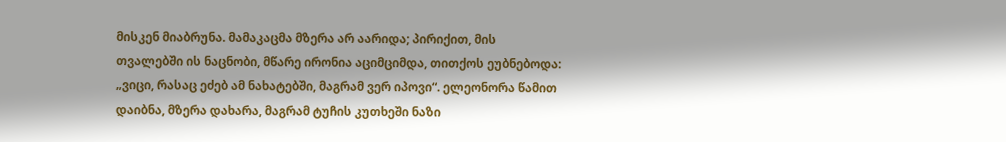მისკენ მიაბრუნა. მამაკაცმა მზერა არ აარიდა; პირიქით, მის თვალებში ის ნაცნობი, მწარე ირონია აციმციმდა, თითქოს ეუბნებოდა: „ვიცი, რასაც ეძებ ამ ნახატებში, მაგრამ ვერ იპოვი“. ელეონორა წამით დაიბნა, მზერა დახარა, მაგრამ ტუჩის კუთხეში ნაზი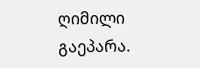ღიმილი გაეპარა.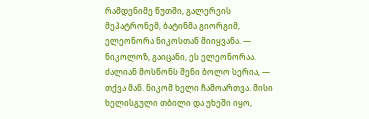რამდენიმე წუთში, გალერეის მეპატრონემ, ბატინმა გიორგიმ, ელეონორა ნიკოსთან მიიყვანა. — ნიკოლოზ, გაიცანი, ეს ელეონორაა. ძალიან მოსწონს შენი ბოლო სერია, — თქვა მან. ნიკომ ხელი ჩამოართვა. მისი ხელისგული თბილი და უხეში იყო,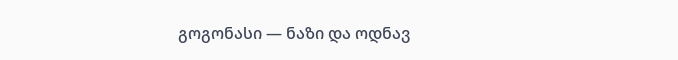გოგონასი — ნაზი და ოდნავ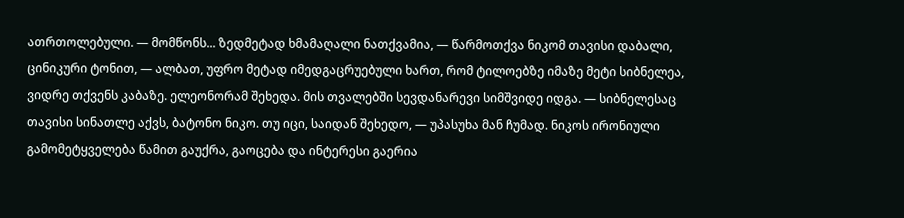ათრთოლებული. — მომწონს... ზედმეტად ხმამაღალი ნათქვამია, — წარმოთქვა ნიკომ თავისი დაბალი, ცინიკური ტონით, — ალბათ, უფრო მეტად იმედგაცრუებული ხართ, რომ ტილოებზე იმაზე მეტი სიბნელეა, ვიდრე თქვენს კაბაზე. ელეონორამ შეხედა. მის თვალებში სევდანარევი სიმშვიდე იდგა. — სიბნელესაც თავისი სინათლე აქვს, ბატონო ნიკო. თუ იცი, საიდან შეხედო, — უპასუხა მან ჩუმად. ნიკოს ირონიული გამომეტყველება წამით გაუქრა, გაოცება და ინტერესი გაერია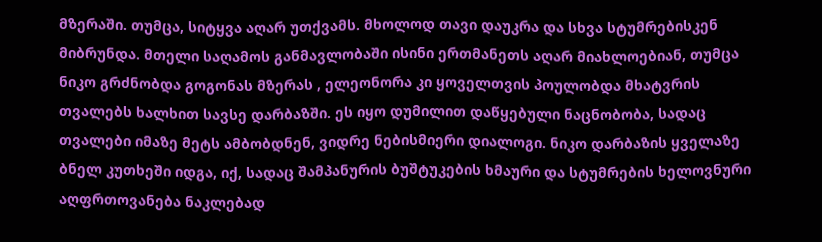მზერაში. თუმცა, სიტყვა აღარ უთქვამს. მხოლოდ თავი დაუკრა და სხვა სტუმრებისკენ მიბრუნდა. მთელი საღამოს განმავლობაში ისინი ერთმანეთს აღარ მიახლოებიან, თუმცა ნიკო გრძნობდა გოგონას მზერას , ელეონორა კი ყოველთვის პოულობდა მხატვრის თვალებს ხალხით სავსე დარბაზში. ეს იყო დუმილით დაწყებული ნაცნობობა, სადაც თვალები იმაზე მეტს ამბობდნენ, ვიდრე ნებისმიერი დიალოგი. ნიკო დარბაზის ყველაზე ბნელ კუთხეში იდგა, იქ, სადაც შამპანურის ბუშტუკების ხმაური და სტუმრების ხელოვნური აღფრთოვანება ნაკლებად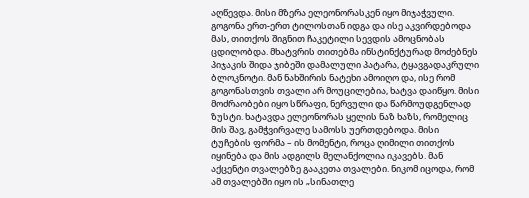აღწევდა. მისი მზერა ელეონორასკენ იყო მიჯაჭვული. გოგონა ერთ-ერთ ტილოსთან იდგა და ისე აკვირდებოდა მას, თითქოს შიგნით ჩაკეტილი სევდის ამოცნობას ცდილობდა. მხატვრის თითებმა ინსტინქტურად მოძებნეს პიჯაკის შიდა ჯიბეში დამალული პატარა, ტყავგადაკრული ბლოკნოტი. მან ნახშირის ნატეხი ამოიღო და, ისე რომ გოგონასთვის თვალი არ მოუცილებია, ხატვა დაიწყო. მისი მოძრაობები იყო სწრაფი, ნერვული და წარმოუდგენლად ზუსტი. ხატავდა ელეონორას ყელის ნაზ ხაზს, რომელიც მის შავ, გამჭვირვალე სამოსს უერთდებოდა. მისი ტუჩების ფორმა – ის მომენტი, როცა ღიმილი თითქოს იყინება და მის ადგილს მელანქოლია იკავებს. მან აქცენტი თვალებზე გააკეთა თვალები. ნიკომ იცოდა, რომ ამ თვალებში იყო ის „სინათლე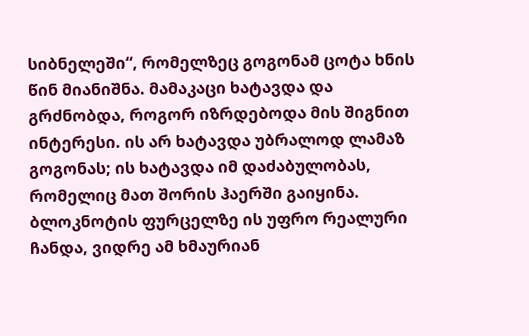სიბნელეში“, რომელზეც გოგონამ ცოტა ხნის წინ მიანიშნა. მამაკაცი ხატავდა და გრძნობდა, როგორ იზრდებოდა მის შიგნით ინტერესი. ის არ ხატავდა უბრალოდ ლამაზ გოგონას; ის ხატავდა იმ დაძაბულობას, რომელიც მათ შორის ჰაერში გაიყინა. ბლოკნოტის ფურცელზე ის უფრო რეალური ჩანდა, ვიდრე ამ ხმაურიან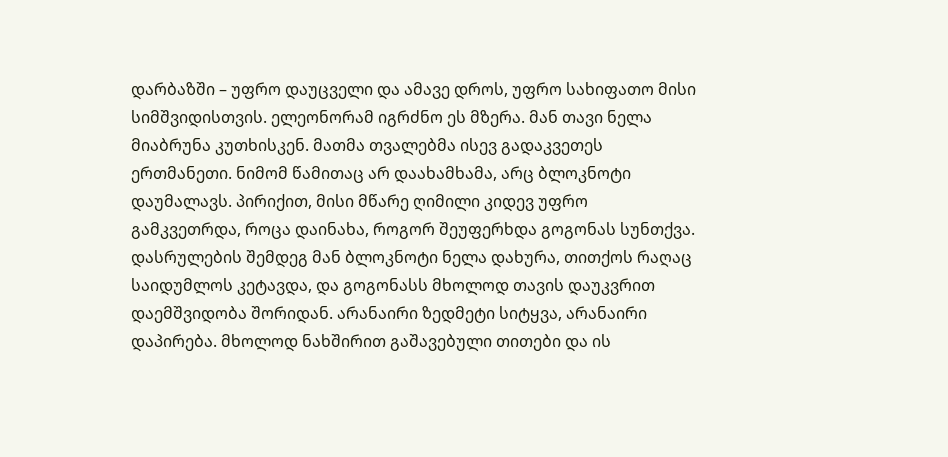დარბაზში – უფრო დაუცველი და ამავე დროს, უფრო სახიფათო მისი სიმშვიდისთვის. ელეონორამ იგრძნო ეს მზერა. მან თავი ნელა მიაბრუნა კუთხისკენ. მათმა თვალებმა ისევ გადაკვეთეს ერთმანეთი. ნიმომ წამითაც არ დაახამხამა, არც ბლოკნოტი დაუმალავს. პირიქით, მისი მწარე ღიმილი კიდევ უფრო გამკვეთრდა, როცა დაინახა, როგორ შეუფერხდა გოგონას სუნთქვა. დასრულების შემდეგ მან ბლოკნოტი ნელა დახურა, თითქოს რაღაც საიდუმლოს კეტავდა, და გოგონასს მხოლოდ თავის დაუკვრით დაემშვიდობა შორიდან. არანაირი ზედმეტი სიტყვა, არანაირი დაპირება. მხოლოდ ნახშირით გაშავებული თითები და ის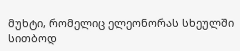მუხტი, რომელიც ელეონორას სხეულში სითბოდ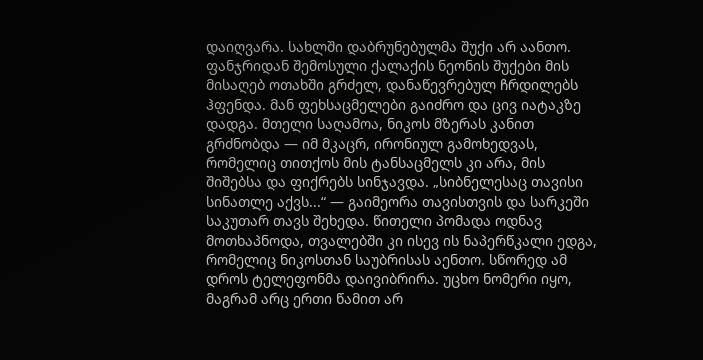დაიღვარა. სახლში დაბრუნებულმა შუქი არ აანთო. ფანჯრიდან შემოსული ქალაქის ნეონის შუქები მის მისაღებ ოთახში გრძელ, დანაწევრებულ ჩრდილებს ჰფენდა. მან ფეხსაცმელები გაიძრო და ცივ იატაკზე დადგა. მთელი საღამოა, ნიკოს მზერას კანით გრძნობდა — იმ მკაცრ, ირონიულ გამოხედვას, რომელიც თითქოს მის ტანსაცმელს კი არა, მის შიშებსა და ფიქრებს სინჯავდა. „სიბნელესაც თავისი სინათლე აქვს...“ — გაიმეორა თავისთვის და სარკეში საკუთარ თავს შეხედა. წითელი პომადა ოდნავ მოთხაპნოდა, თვალებში კი ისევ ის ნაპერწკალი ედგა, რომელიც ნიკოსთან საუბრისას აენთო. სწორედ ამ დროს ტელეფონმა დაივიბრირა. უცხო ნომერი იყო, მაგრამ არც ერთი წამით არ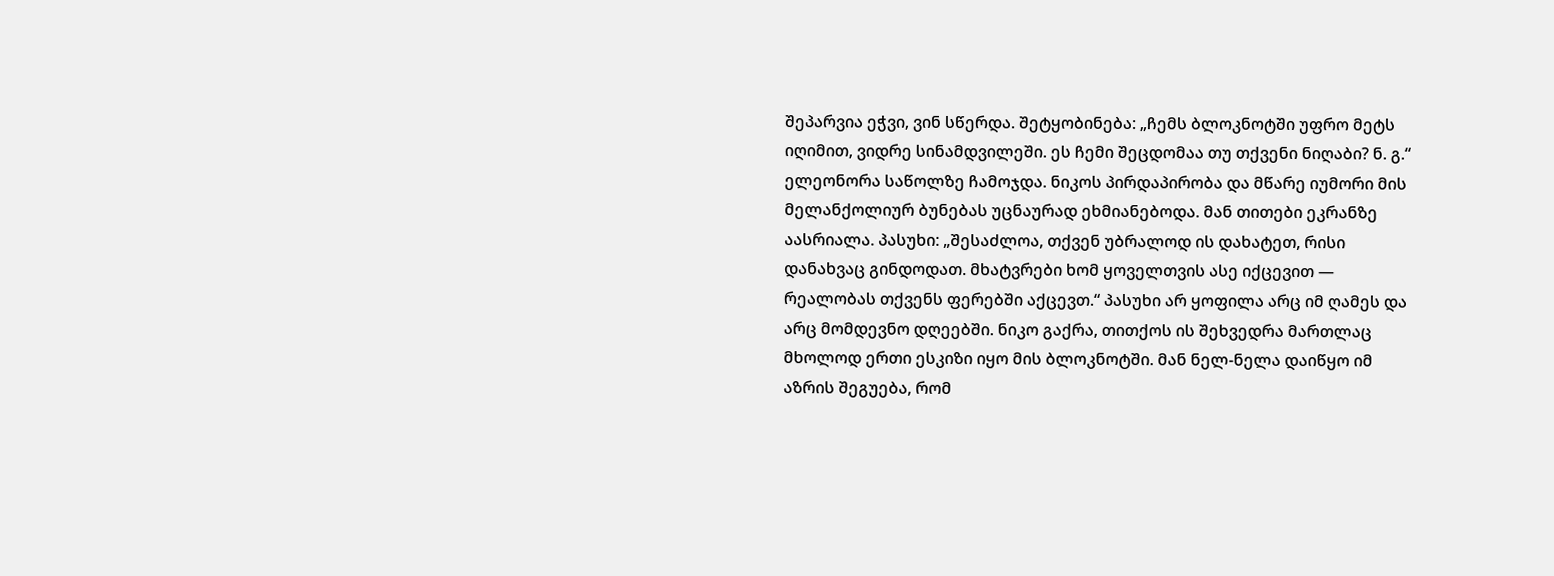შეპარვია ეჭვი, ვინ სწერდა. შეტყობინება: „ჩემს ბლოკნოტში უფრო მეტს იღიმით, ვიდრე სინამდვილეში. ეს ჩემი შეცდომაა თუ თქვენი ნიღაბი? ნ. გ.“ ელეონორა საწოლზე ჩამოჯდა. ნიკოს პირდაპირობა და მწარე იუმორი მის მელანქოლიურ ბუნებას უცნაურად ეხმიანებოდა. მან თითები ეკრანზე აასრიალა. პასუხი: „შესაძლოა, თქვენ უბრალოდ ის დახატეთ, რისი დანახვაც გინდოდათ. მხატვრები ხომ ყოველთვის ასე იქცევით — რეალობას თქვენს ფერებში აქცევთ.“ პასუხი არ ყოფილა არც იმ ღამეს და არც მომდევნო დღეებში. ნიკო გაქრა, თითქოს ის შეხვედრა მართლაც მხოლოდ ერთი ესკიზი იყო მის ბლოკნოტში. მან ნელ-ნელა დაიწყო იმ აზრის შეგუება, რომ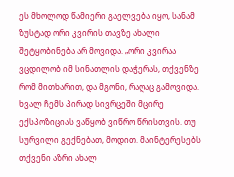ეს მხოლოდ წამიერი გაელვება იყო, სანამ ზუსტად ორი კვირის თავზე ახალი შეტყობინება არ მოვიდა. „ორი კვირაა ვცდილობ იმ სინათლის დაჭერას, თქვენზე რომ მითხარით, და მგონი, რაღაც გამოვიდა. ხვალ ჩემს პირად სივრცეში მცირე ექსპოზიციას ვაწყობ ვიწრო წრისთვის. თუ სურვილი გექნებათ, მოდით. მაინტერესებს თქვენი აზრი ახალ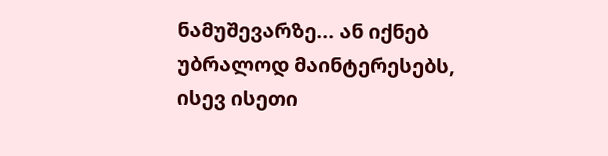ნამუშევარზე... ან იქნებ უბრალოდ მაინტერესებს, ისევ ისეთი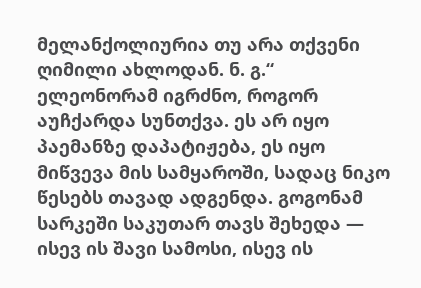მელანქოლიურია თუ არა თქვენი ღიმილი ახლოდან. ნ. გ.“ ელეონორამ იგრძნო, როგორ აუჩქარდა სუნთქვა. ეს არ იყო პაემანზე დაპატიჟება, ეს იყო მიწვევა მის სამყაროში, სადაც ნიკო წესებს თავად ადგენდა. გოგონამ სარკეში საკუთარ თავს შეხედა — ისევ ის შავი სამოსი, ისევ ის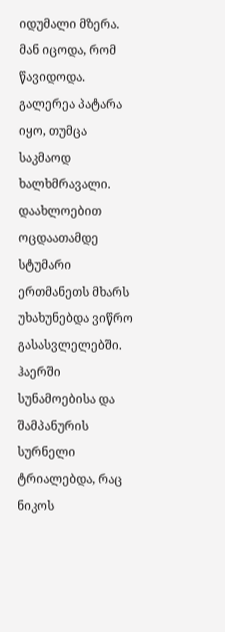იდუმალი მზერა. მან იცოდა, რომ წავიდოდა. გალერეა პატარა იყო, თუმცა საკმაოდ ხალხმრავალი. დაახლოებით ოცდაათამდე სტუმარი ერთმანეთს მხარს უხახუნებდა ვიწრო გასასვლელებში. ჰაერში სუნამოებისა და შამპანურის სურნელი ტრიალებდა, რაც ნიკოს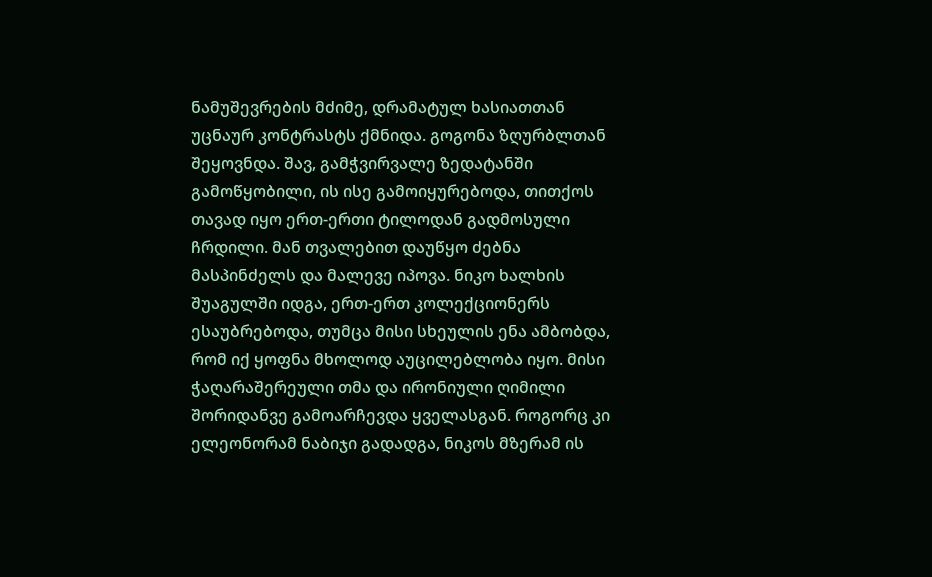ნამუშევრების მძიმე, დრამატულ ხასიათთან უცნაურ კონტრასტს ქმნიდა. გოგონა ზღურბლთან შეყოვნდა. შავ, გამჭვირვალე ზედატანში გამოწყობილი, ის ისე გამოიყურებოდა, თითქოს თავად იყო ერთ-ერთი ტილოდან გადმოსული ჩრდილი. მან თვალებით დაუწყო ძებნა მასპინძელს და მალევე იპოვა. ნიკო ხალხის შუაგულში იდგა, ერთ-ერთ კოლექციონერს ესაუბრებოდა, თუმცა მისი სხეულის ენა ამბობდა, რომ იქ ყოფნა მხოლოდ აუცილებლობა იყო. მისი ჭაღარაშერეული თმა და ირონიული ღიმილი შორიდანვე გამოარჩევდა ყველასგან. როგორც კი ელეონორამ ნაბიჯი გადადგა, ნიკოს მზერამ ის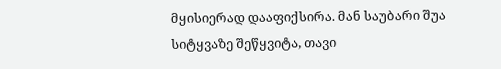მყისიერად დააფიქსირა. მან საუბარი შუა სიტყვაზე შეწყვიტა, თავი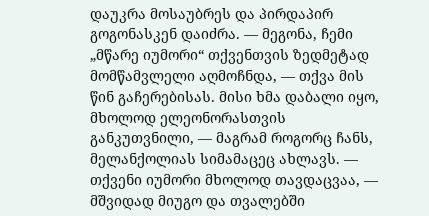დაუკრა მოსაუბრეს და პირდაპირ გოგონასკენ დაიძრა. — მეგონა, ჩემი „მწარე იუმორი“ თქვენთვის ზედმეტად მომწამვლელი აღმოჩნდა, — თქვა მის წინ გაჩერებისას. მისი ხმა დაბალი იყო, მხოლოდ ელეონორასთვის განკუთვნილი, — მაგრამ როგორც ჩანს, მელანქოლიას სიმამაცეც ახლავს. — თქვენი იუმორი მხოლოდ თავდაცვაა, — მშვიდად მიუგო და თვალებში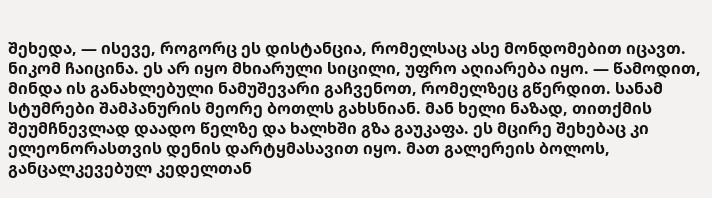შეხედა, — ისევე, როგორც ეს დისტანცია, რომელსაც ასე მონდომებით იცავთ. ნიკომ ჩაიცინა. ეს არ იყო მხიარული სიცილი, უფრო აღიარება იყო. — წამოდით, მინდა ის განახლებული ნამუშევარი გაჩვენოთ, რომელზეც გწერდით. სანამ სტუმრები შამპანურის მეორე ბოთლს გახსნიან. მან ხელი ნაზად, თითქმის შეუმჩნევლად დაადო წელზე და ხალხში გზა გაუკაფა. ეს მცირე შეხებაც კი ელეონორასთვის დენის დარტყმასავით იყო. მათ გალერეის ბოლოს, განცალკევებულ კედელთან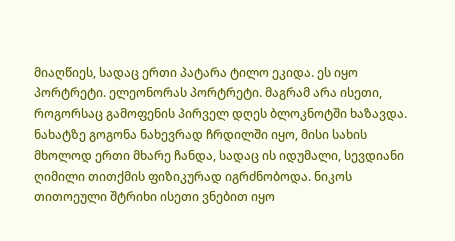მიაღწიეს, სადაც ერთი პატარა ტილო ეკიდა. ეს იყო პორტრეტი. ელეონორას პორტრეტი. მაგრამ არა ისეთი, როგორსაც გამოფენის პირველ დღეს ბლოკნოტში ხაზავდა. ნახატზე გოგონა ნახევრად ჩრდილში იყო, მისი სახის მხოლოდ ერთი მხარე ჩანდა, სადაც ის იდუმალი, სევდიანი ღიმილი თითქმის ფიზიკურად იგრძნობოდა. ნიკოს თითოეული შტრიხი ისეთი ვნებით იყო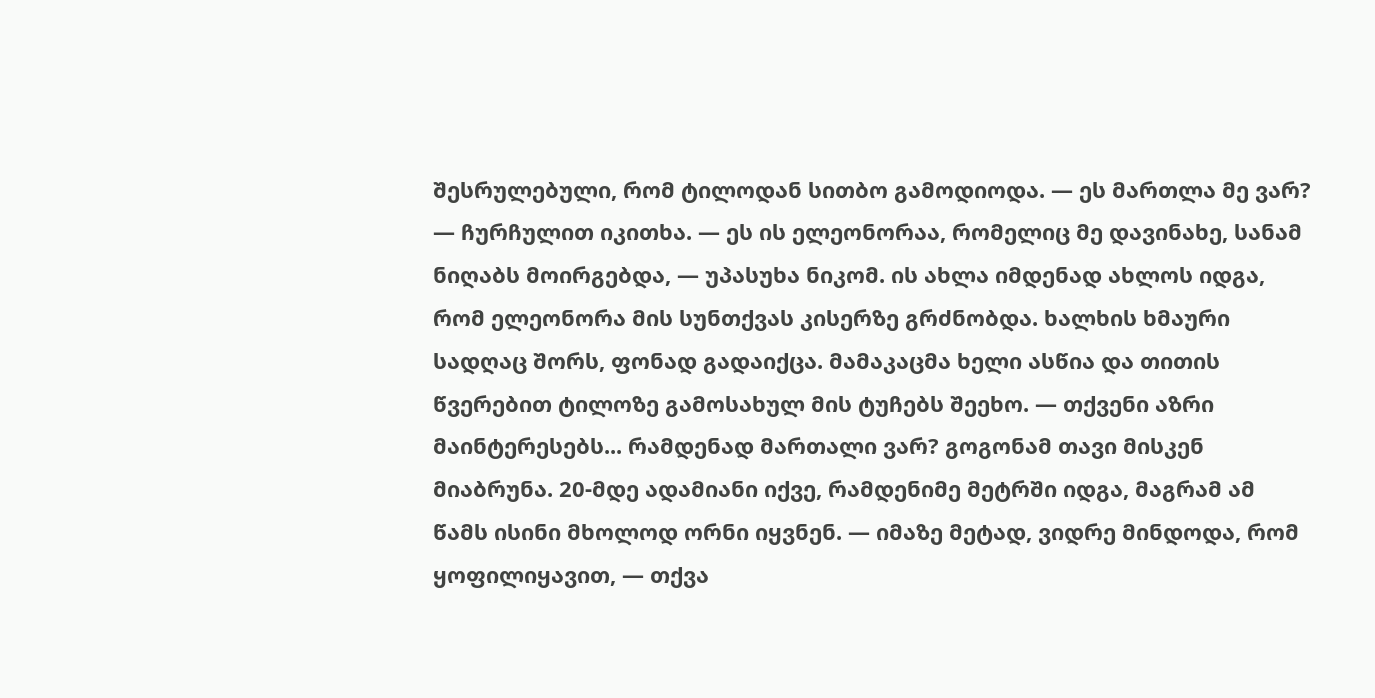შესრულებული, რომ ტილოდან სითბო გამოდიოდა. — ეს მართლა მე ვარ? — ჩურჩულით იკითხა. — ეს ის ელეონორაა, რომელიც მე დავინახე, სანამ ნიღაბს მოირგებდა, — უპასუხა ნიკომ. ის ახლა იმდენად ახლოს იდგა, რომ ელეონორა მის სუნთქვას კისერზე გრძნობდა. ხალხის ხმაური სადღაც შორს, ფონად გადაიქცა. მამაკაცმა ხელი ასწია და თითის წვერებით ტილოზე გამოსახულ მის ტუჩებს შეეხო. — თქვენი აზრი მაინტერესებს... რამდენად მართალი ვარ? გოგონამ თავი მისკენ მიაბრუნა. 20-მდე ადამიანი იქვე, რამდენიმე მეტრში იდგა, მაგრამ ამ წამს ისინი მხოლოდ ორნი იყვნენ. — იმაზე მეტად, ვიდრე მინდოდა, რომ ყოფილიყავით, — თქვა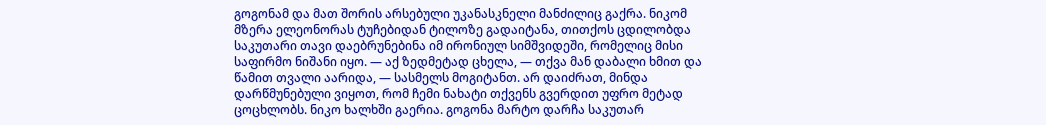გოგონამ და მათ შორის არსებული უკანასკნელი მანძილიც გაქრა. ნიკომ მზერა ელეონორას ტუჩებიდან ტილოზე გადაიტანა, თითქოს ცდილობდა საკუთარი თავი დაებრუნებინა იმ ირონიულ სიმშვიდეში, რომელიც მისი საფირმო ნიშანი იყო. — აქ ზედმეტად ცხელა, — თქვა მან დაბალი ხმით და წამით თვალი აარიდა, — სასმელს მოგიტანთ. არ დაიძრათ, მინდა დარწმუნებული ვიყოთ, რომ ჩემი ნახატი თქვენს გვერდით უფრო მეტად ცოცხლობს. ნიკო ხალხში გაერია. გოგონა მარტო დარჩა საკუთარ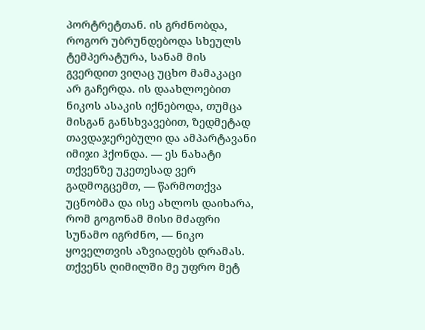პორტრეტთან. ის გრძნობდა, როგორ უბრუნდებოდა სხეულს ტემპერატურა, სანამ მის გვერდით ვიღაც უცხო მამაკაცი არ გაჩერდა. ის დაახლოებით ნიკოს ასაკის იქნებოდა, თუმცა მისგან განსხვავებით, ზედმეტად თავდაჯერებული და ამპარტავანი იმიჯი ჰქონდა. — ეს ნახატი თქვენზე უკეთესად ვერ გადმოგცემთ, — წარმოთქვა უცნობმა და ისე ახლოს დაიხარა, რომ გოგონამ მისი მძაფრი სუნამო იგრძნო, — ნიკო ყოველთვის აზვიადებს დრამას. თქვენს ღიმილში მე უფრო მეტ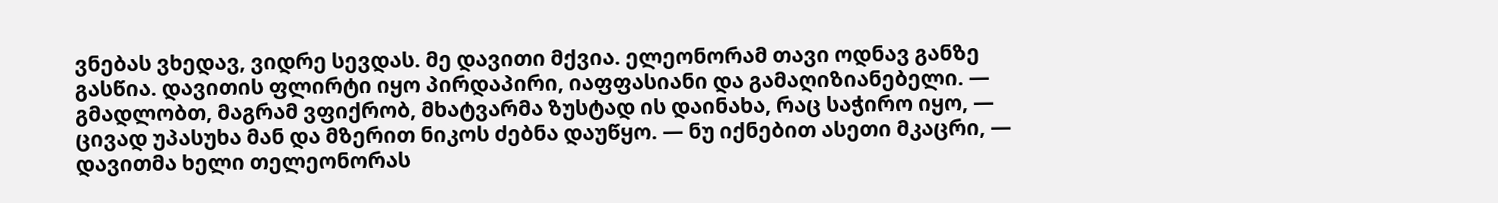ვნებას ვხედავ, ვიდრე სევდას. მე დავითი მქვია. ელეონორამ თავი ოდნავ განზე გასწია. დავითის ფლირტი იყო პირდაპირი, იაფფასიანი და გამაღიზიანებელი. — გმადლობთ, მაგრამ ვფიქრობ, მხატვარმა ზუსტად ის დაინახა, რაც საჭირო იყო, — ცივად უპასუხა მან და მზერით ნიკოს ძებნა დაუწყო. — ნუ იქნებით ასეთი მკაცრი, — დავითმა ხელი თელეონორას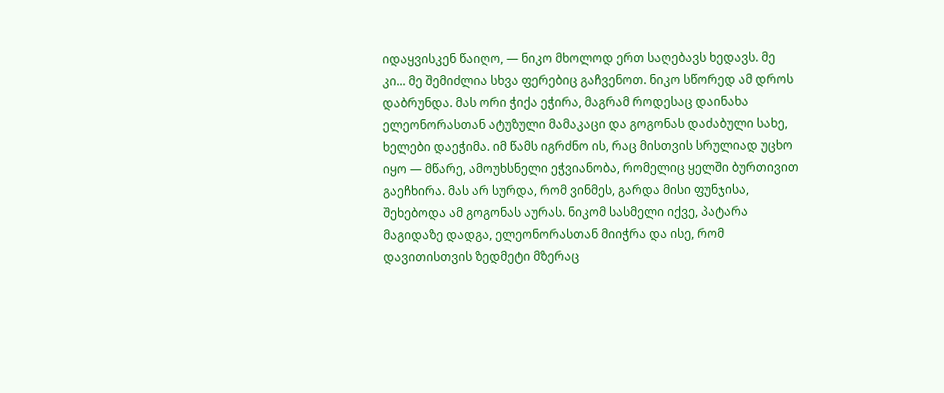იდაყვისკენ წაიღო, — ნიკო მხოლოდ ერთ საღებავს ხედავს. მე კი... მე შემიძლია სხვა ფერებიც გაჩვენოთ. ნიკო სწორედ ამ დროს დაბრუნდა. მას ორი ჭიქა ეჭირა, მაგრამ როდესაც დაინახა ელეონორასთან ატუზული მამაკაცი და გოგონას დაძაბული სახე, ხელები დაეჭიმა. იმ წამს იგრძნო ის, რაც მისთვის სრულიად უცხო იყო — მწარე, ამოუხსნელი ეჭვიანობა, რომელიც ყელში ბურთივით გაეჩხირა. მას არ სურდა, რომ ვინმეს, გარდა მისი ფუნჯისა, შეხებოდა ამ გოგონას აურას. ნიკომ სასმელი იქვე, პატარა მაგიდაზე დადგა, ელეონორასთან მიიჭრა და ისე, რომ დავითისთვის ზედმეტი მზერაც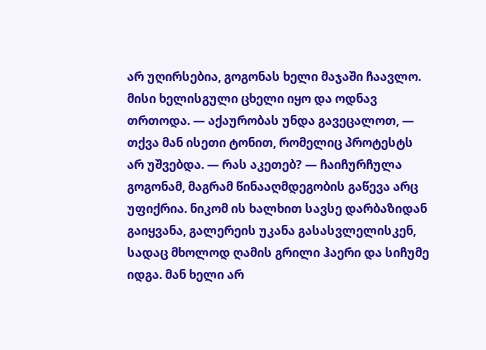არ უღირსებია, გოგონას ხელი მაჯაში ჩაავლო. მისი ხელისგული ცხელი იყო და ოდნავ თრთოდა. — აქაურობას უნდა გავეცალოთ, — თქვა მან ისეთი ტონით, რომელიც პროტესტს არ უშვებდა. — რას აკეთებ? — ჩაიჩურჩულა გოგონამ, მაგრამ წინააღმდეგობის გაწევა არც უფიქრია. ნიკომ ის ხალხით სავსე დარბაზიდან გაიყვანა, გალერეის უკანა გასასვლელისკენ, სადაც მხოლოდ ღამის გრილი ჰაერი და სიჩუმე იდგა. მან ხელი არ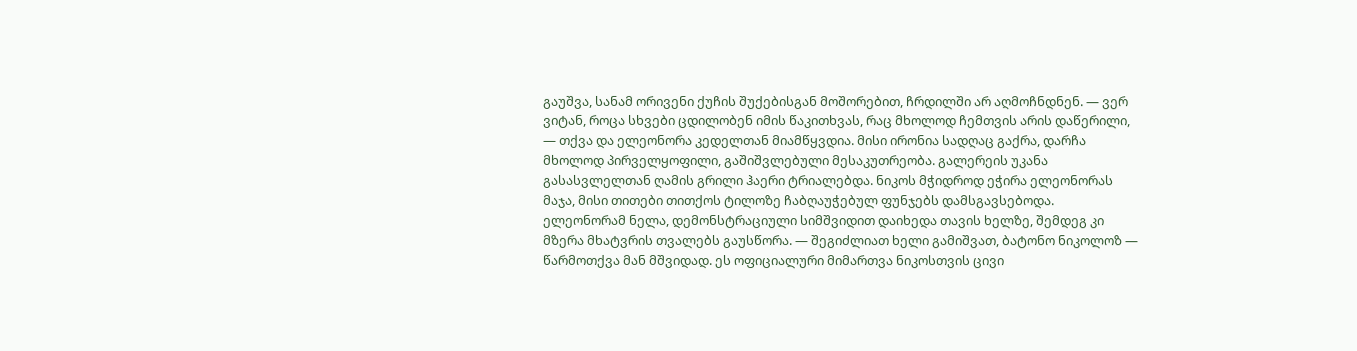გაუშვა, სანამ ორივენი ქუჩის შუქებისგან მოშორებით, ჩრდილში არ აღმოჩნდნენ. — ვერ ვიტან, როცა სხვები ცდილობენ იმის წაკითხვას, რაც მხოლოდ ჩემთვის არის დაწერილი, — თქვა და ელეონორა კედელთან მიამწყვდია. მისი ირონია სადღაც გაქრა, დარჩა მხოლოდ პირველყოფილი, გაშიშვლებული მესაკუთრეობა. გალერეის უკანა გასასვლელთან ღამის გრილი ჰაერი ტრიალებდა. ნიკოს მჭიდროდ ეჭირა ელეონორას მაჯა, მისი თითები თითქოს ტილოზე ჩაბღაუჭებულ ფუნჯებს დამსგავსებოდა. ელეონორამ ნელა, დემონსტრაციული სიმშვიდით დაიხედა თავის ხელზე, შემდეგ კი მზერა მხატვრის თვალებს გაუსწორა. — შეგიძლიათ ხელი გამიშვათ, ბატონო ნიკოლოზ — წარმოთქვა მან მშვიდად. ეს ოფიციალური მიმართვა ნიკოსთვის ცივი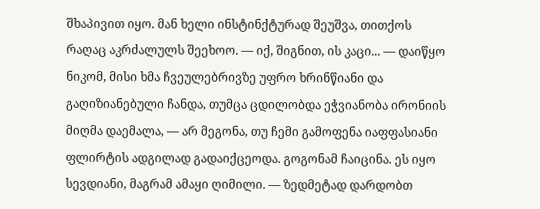შხაპივით იყო. მან ხელი ინსტინქტურად შეუშვა, თითქოს რაღაც აკრძალულს შეეხოო. — იქ, შიგნით, ის კაცი... — დაიწყო ნიკომ, მისი ხმა ჩვეულებრივზე უფრო ხრინწიანი და გაღიზიანებული ჩანდა, თუმცა ცდილობდა ეჭვიანობა ირონიის მიღმა დაემალა, — არ მეგონა, თუ ჩემი გამოფენა იაფფასიანი ფლირტის ადგილად გადაიქცეოდა. გოგონამ ჩაიცინა. ეს იყო სევდიანი, მაგრამ ამაყი ღიმილი. — ზედმეტად დარდობთ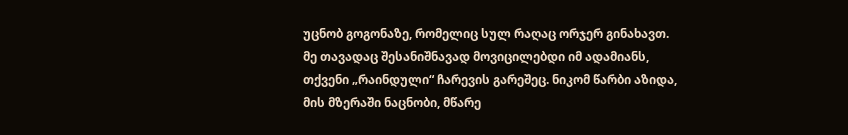უცნობ გოგონაზე, რომელიც სულ რაღაც ორჯერ გინახავთ. მე თავადაც შესანიშნავად მოვიცილებდი იმ ადამიანს, თქვენი „რაინდული“ ჩარევის გარეშეც. ნიკომ წარბი აზიდა, მის მზერაში ნაცნობი, მწარე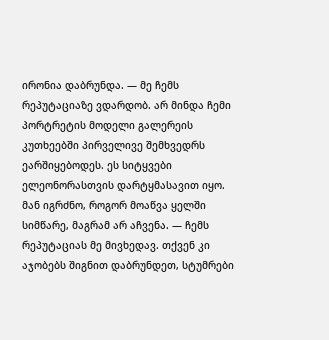ირონია დაბრუნდა. — მე ჩემს რეპუტაციაზე ვდარდობ. არ მინდა ჩემი პორტრეტის მოდელი გალერეის კუთხეებში პირველივე შემხვედრს ეარშიყებოდეს. ეს სიტყვები ელეონორასთვის დარტყმასავით იყო. მან იგრძნო, როგორ მოაწვა ყელში სიმწარე, მაგრამ არ აჩვენა. — ჩემს რეპუტაციას მე მივხედავ. თქვენ კი აჯობებს შიგნით დაბრუნდეთ, სტუმრები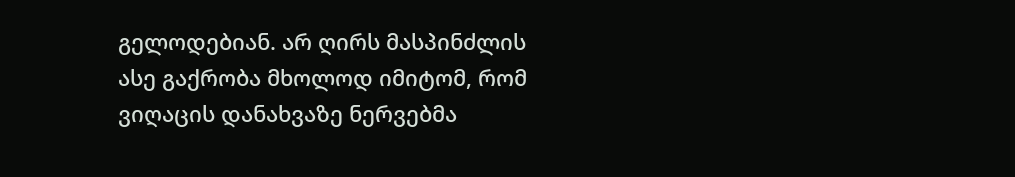გელოდებიან. არ ღირს მასპინძლის ასე გაქრობა მხოლოდ იმიტომ, რომ ვიღაცის დანახვაზე ნერვებმა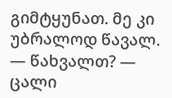გიმტყუნათ. მე კი უბრალოდ წავალ. — წახვალთ? — ცალი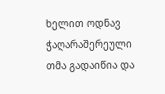ხელით ოდნავ ჭაღარაშერეული თმა გადაიწია და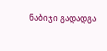ნაბიჯი გადადგა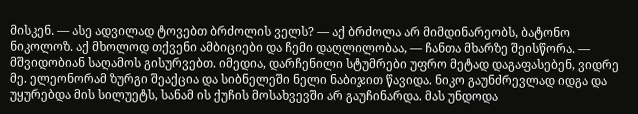მისკენ. — ასე ადვილად ტოვებთ ბრძოლის ველს? — აქ ბრძოლა არ მიმდინარეობს, ბატონო ნიკოლოზ. აქ მხოლოდ თქვენი ამბიციები და ჩემი დაღლილობაა, — ჩანთა მხარზე შეისწორა. — მშვიდობიან საღამოს გისურვებთ. იმედია, დარჩენილი სტუმრები უფრო მეტად დაგაფასებენ, ვიდრე მე. ელეონორამ ზურგი შეაქცია და სიბნელეში ნელი ნაბიჯით წავიდა. ნიკო გაუნძრევლად იდგა და უყურებდა მის სილუეტს, სანამ ის ქუჩის მოსახვევში არ გაუჩინარდა. მას უნდოდა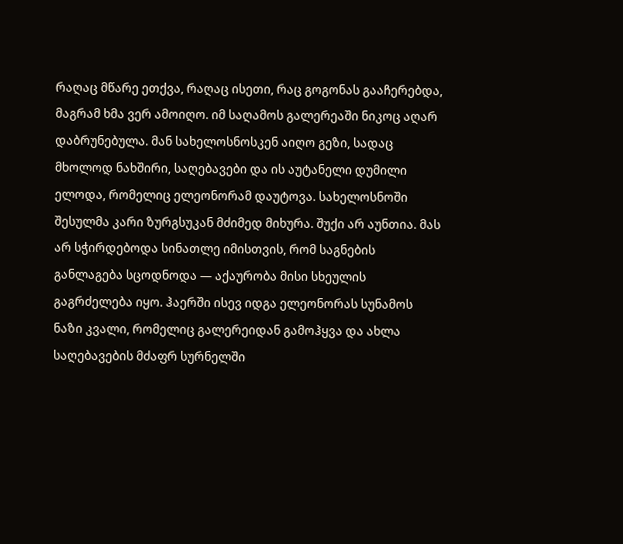რაღაც მწარე ეთქვა, რაღაც ისეთი, რაც გოგონას გააჩერებდა, მაგრამ ხმა ვერ ამოიღო. იმ საღამოს გალერეაში ნიკოც აღარ დაბრუნებულა. მან სახელოსნოსკენ აიღო გეზი, სადაც მხოლოდ ნახშირი, საღებავები და ის აუტანელი დუმილი ელოდა, რომელიც ელეონორამ დაუტოვა. სახელოსნოში შესულმა კარი ზურგსუკან მძიმედ მიხურა. შუქი არ აუნთია. მას არ სჭირდებოდა სინათლე იმისთვის, რომ საგნების განლაგება სცოდნოდა — აქაურობა მისი სხეულის გაგრძელება იყო. ჰაერში ისევ იდგა ელეონორას სუნამოს ნაზი კვალი, რომელიც გალერეიდან გამოჰყვა და ახლა საღებავების მძაფრ სურნელში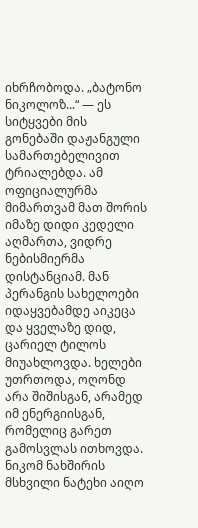იხრჩობოდა. „ბატონო ნიკოლოზ...“ — ეს სიტყვები მის გონებაში დაჟანგული სამართებელივით ტრიალებდა. ამ ოფიციალურმა მიმართვამ მათ შორის იმაზე დიდი კედელი აღმართა, ვიდრე ნებისმიერმა დისტანციამ. მან პერანგის სახელოები იდაყვებამდე აიკეცა და ყველაზე დიდ, ცარიელ ტილოს მიუახლოვდა. ხელები უთრთოდა, ოღონდ არა შიშისგან, არამედ იმ ენერგიისგან, რომელიც გარეთ გამოსვლას ითხოვდა. ნიკომ ნახშირის მსხვილი ნატეხი აიღო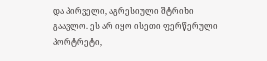და პირველი, აგრესიული შტრიხი გაავლო. ეს არ იყო ისეთი ფერწერული პორტრეტი,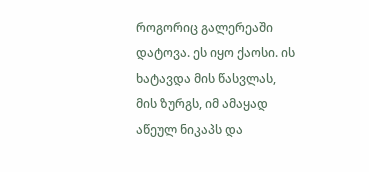როგორიც გალერეაში დატოვა. ეს იყო ქაოსი. ის ხატავდა მის წასვლას, მის ზურგს, იმ ამაყად აწეულ ნიკაპს და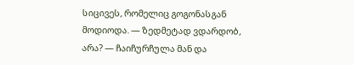სიცივეს, რომელიც გოგონასგან მოდიოდა. — ზედმეტად ვდარდობ, არა? — ჩაიჩურჩულა მან და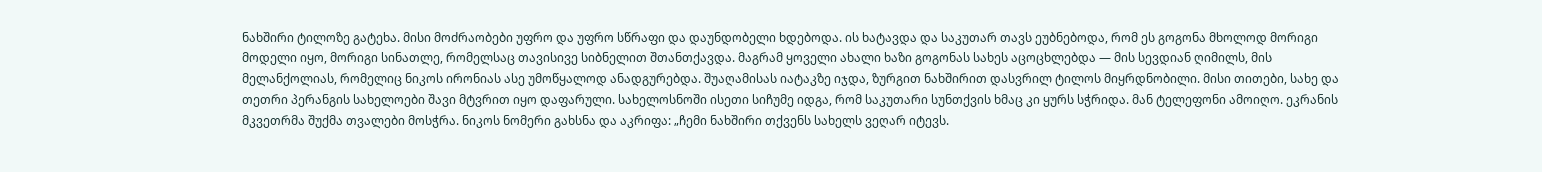ნახშირი ტილოზე გატეხა. მისი მოძრაობები უფრო და უფრო სწრაფი და დაუნდობელი ხდებოდა. ის ხატავდა და საკუთარ თავს ეუბნებოდა, რომ ეს გოგონა მხოლოდ მორიგი მოდელი იყო, მორიგი სინათლე, რომელსაც თავისივე სიბნელით შთანთქავდა. მაგრამ ყოველი ახალი ხაზი გოგონას სახეს აცოცხლებდა — მის სევდიან ღიმილს, მის მელანქოლიას, რომელიც ნიკოს ირონიას ასე უმოწყალოდ ანადგურებდა. შუაღამისას იატაკზე იჯდა, ზურგით ნახშირით დასვრილ ტილოს მიყრდნობილი. მისი თითები, სახე და თეთრი პერანგის სახელოები შავი მტვრით იყო დაფარული. სახელოსნოში ისეთი სიჩუმე იდგა, რომ საკუთარი სუნთქვის ხმაც კი ყურს სჭრიდა. მან ტელეფონი ამოიღო. ეკრანის მკვეთრმა შუქმა თვალები მოსჭრა. ნიკოს ნომერი გახსნა და აკრიფა: „ჩემი ნახშირი თქვენს სახელს ვეღარ იტევს.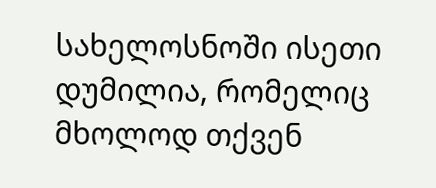სახელოსნოში ისეთი დუმილია, რომელიც მხოლოდ თქვენ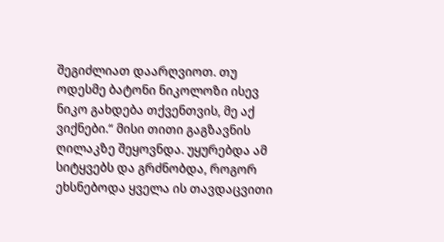შეგიძლიათ დაარღვიოთ. თუ ოდესმე ბატონი ნიკოლოზი ისევ ნიკო გახდება თქვენთვის, მე აქ ვიქნები.“ მისი თითი გაგზავნის ღილაკზე შეყოვნდა. უყურებდა ამ სიტყვებს და გრძნობდა, როგორ ეხსნებოდა ყველა ის თავდაცვითი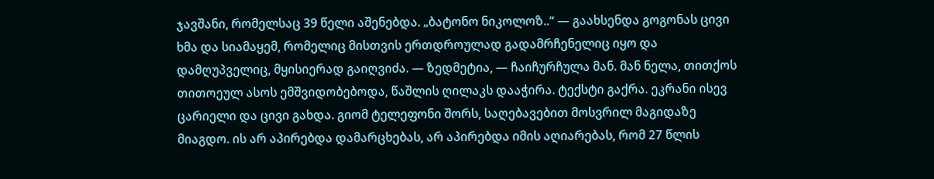ჯავშანი, რომელსაც 39 წელი აშენებდა. „ბატონო ნიკოლოზ..“ — გაახსენდა გოგონას ცივი ხმა და სიამაყემ, რომელიც მისთვის ერთდროულად გადამრჩენელიც იყო და დამღუპველიც, მყისიერად გაიღვიძა. — ზედმეტია, — ჩაიჩურჩულა მან. მან ნელა, თითქოს თითოეულ ასოს ემშვიდობებოდა, წაშლის ღილაკს დააჭირა. ტექსტი გაქრა. ეკრანი ისევ ცარიელი და ცივი გახდა. გიომ ტელეფონი შორს, საღებავებით მოსვრილ მაგიდაზე მიაგდო. ის არ აპირებდა დამარცხებას, არ აპირებდა იმის აღიარებას, რომ 27 წლის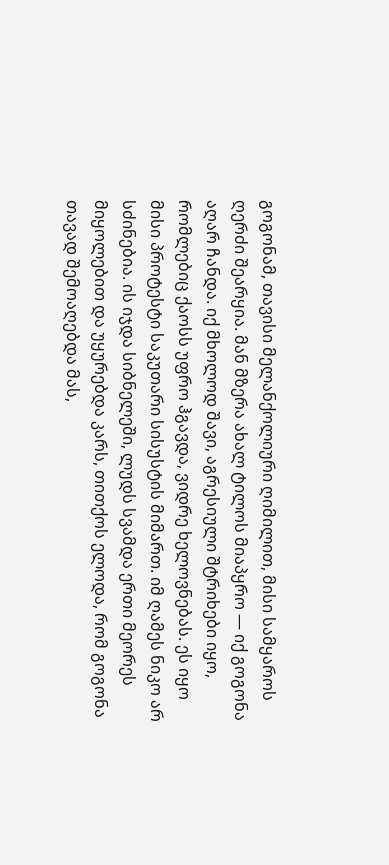გოგონამ, თავისი მელანქოლიური ღიმილით, მისი სამყაროს ღერძი შეარყია. მან მზერა ახალ ტილოს მიაპყრო — იქ გოგონა აღარ ჩანდა. იქ მხოლოდ შავი, აგრესიული შტრიხები იყო, რომლებიც ქაოსს უფრო ჰგავდა, ვიდრე ხელოვნებას. ეს იყო მისი პროტესტი საკუთარი სისუსტის მიმართ. იმ ღამეს ნიკო არ სძინებია. ის იჯდა სიბნელეში, ლუდს სვამდა ერთი მეორეს მიყოლებით და უყურებდა კარს, თითქოს ელოდა, რომ გოგონა თავად შემოაღებდა მას,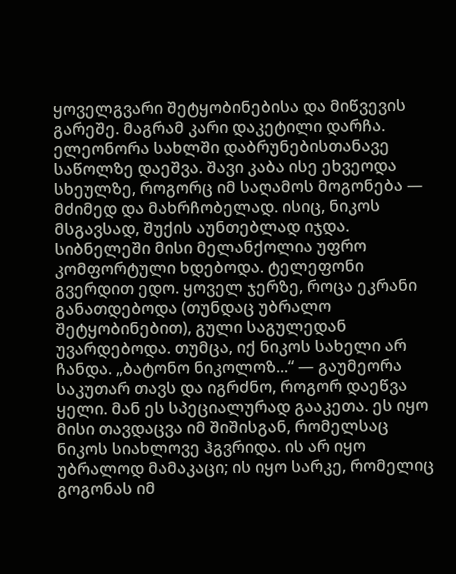ყოველგვარი შეტყობინებისა და მიწვევის გარეშე. მაგრამ კარი დაკეტილი დარჩა. ელეონორა სახლში დაბრუნებისთანავე საწოლზე დაეშვა. შავი კაბა ისე ეხვეოდა სხეულზე, როგორც იმ საღამოს მოგონება — მძიმედ და მახრჩობელად. ისიც, ნიკოს მსგავსად, შუქის აუნთებლად იჯდა. სიბნელეში მისი მელანქოლია უფრო კომფორტული ხდებოდა. ტელეფონი გვერდით ედო. ყოველ ჯერზე, როცა ეკრანი განათდებოდა (თუნდაც უბრალო შეტყობინებით), გული საგულედან უვარდებოდა. თუმცა, იქ ნიკოს სახელი არ ჩანდა. „ბატონო ნიკოლოზ...“ — გაუმეორა საკუთარ თავს და იგრძნო, როგორ დაეწვა ყელი. მან ეს სპეციალურად გააკეთა. ეს იყო მისი თავდაცვა იმ შიშისგან, რომელსაც ნიკოს სიახლოვე ჰგვრიდა. ის არ იყო უბრალოდ მამაკაცი; ის იყო სარკე, რომელიც გოგონას იმ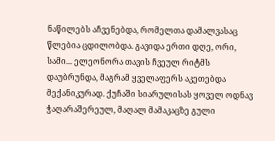ნაწილებს აჩვენებდა, რომელთა დამალვასაც წლებია ცდილობდა. გავიდა ერთი დღე, ორი, სამი... ელეონორა თავის ჩვეულ რიტმს დაუბრუნდა, მაგრამ ყველაფერს აკეთებდა მექანიკურად. ქუჩაში სიარულისას ყოველ ოდნავ ჭაღარაშერეულ, მაღალ მამაკაცზე გული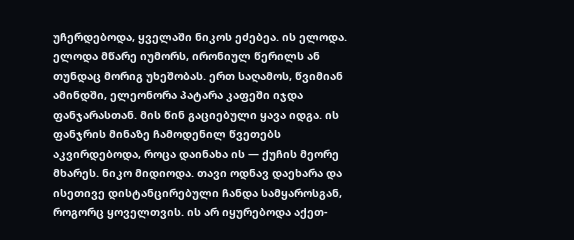უჩერდებოდა, ყველაში ნიკოს ეძებეა. ის ელოდა. ელოდა მწარე იუმორს, ირონიულ წერილს ან თუნდაც მორიგ უხეშობას. ერთ საღამოს, წვიმიან ამინდში, ელეონორა პატარა კაფეში იჯდა ფანჯარასთან. მის წინ გაციებული ყავა იდგა. ის ფანჯრის მინაზე ჩამოდენილ წვეთებს აკვირდებოდა, როცა დაინახა ის — ქუჩის მეორე მხარეს. ნიკო მიდიოდა. თავი ოდნავ დაეხარა და ისეთივე დისტანცირებული ჩანდა სამყაროსგან, როგორც ყოველთვის. ის არ იყურებოდა აქეთ-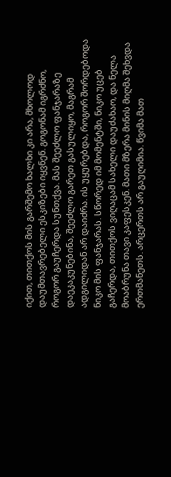იქით, თითქოს მის გარშემო ხალხი კი არა, მხოლოდ დაუმთავრებელი ესკიზები იყვნენ. გოგონამ იგრძნო, როგორ გაუჩერდა სუნთქვა. მას შეეძლო ფანჯარაზე დაეკაკუნებინა, შეეძლო გარეთ გასულიყო, მაგრამ ადგილიდან არ დაიძრა. ის უყურებდა, როგორ შორდებოდა ნიკო მის ფანჯარას. სწორედ იმ მომენტში, ნიკო უცებ გაჩერდა, თითქოს ვიღაცამ სახელი დაუძახაო, და ნელა მოაბრუნა თავი კაფესკენ. მათი მზერა მინის მიღმა შეხვდა ერთმანეთს. არცერთს არ გაუღიმია. წვიმა მათ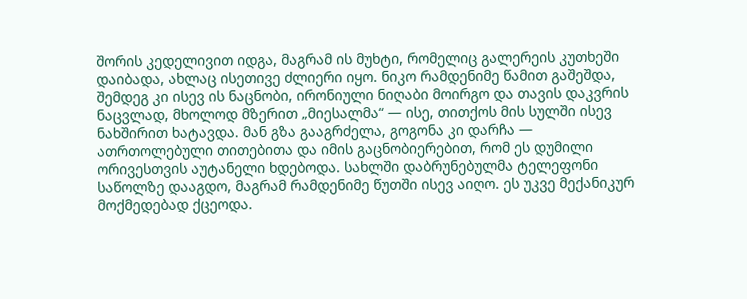შორის კედელივით იდგა, მაგრამ ის მუხტი, რომელიც გალერეის კუთხეში დაიბადა, ახლაც ისეთივე ძლიერი იყო. ნიკო რამდენიმე წამით გაშეშდა, შემდეგ კი ისევ ის ნაცნობი, ირონიული ნიღაბი მოირგო და თავის დაკვრის ნაცვლად, მხოლოდ მზერით „მიესალმა“ — ისე, თითქოს მის სულში ისევ ნახშირით ხატავდა. მან გზა გააგრძელა, გოგონა კი დარჩა — ათრთოლებული თითებითა და იმის გაცნობიერებით, რომ ეს დუმილი ორივესთვის აუტანელი ხდებოდა. სახლში დაბრუნებულმა ტელეფონი საწოლზე დააგდო, მაგრამ რამდენიმე წუთში ისევ აიღო. ეს უკვე მექანიკურ მოქმედებად ქცეოდა.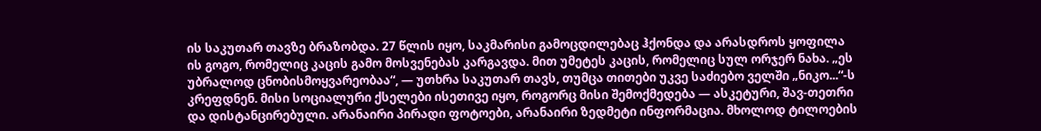ის საკუთარ თავზე ბრაზობდა. 27 წლის იყო, საკმარისი გამოცდილებაც ჰქონდა და არასდროს ყოფილა ის გოგო, რომელიც კაცის გამო მოსვენებას კარგავდა. მით უმეტეს კაცის, რომელიც სულ ორჯერ ნახა. „ეს უბრალოდ ცნობისმოყვარეობაა“, — უთხრა საკუთარ თავს, თუმცა თითები უკვე საძიებო ველში „ნიკო...“-ს კრეფდნენ. მისი სოციალური ქსელები ისეთივე იყო, როგორც მისი შემოქმედება — ასკეტური, შავ-თეთრი და დისტანცირებული. არანაირი პირადი ფოტოები, არანაირი ზედმეტი ინფორმაცია. მხოლოდ ტილოების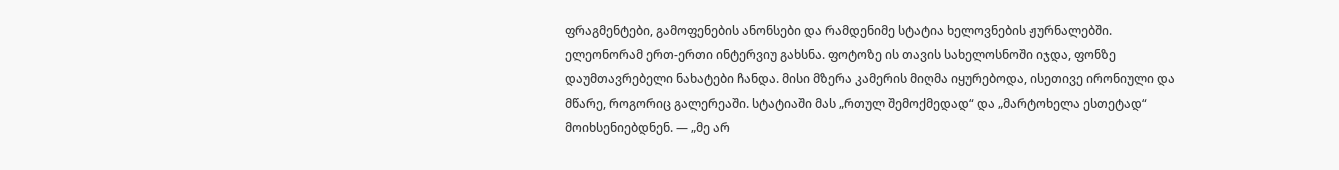ფრაგმენტები, გამოფენების ანონსები და რამდენიმე სტატია ხელოვნების ჟურნალებში. ელეონორამ ერთ-ერთი ინტერვიუ გახსნა. ფოტოზე ის თავის სახელოსნოში იჯდა, ფონზე დაუმთავრებელი ნახატები ჩანდა. მისი მზერა კამერის მიღმა იყურებოდა, ისეთივე ირონიული და მწარე, როგორიც გალერეაში. სტატიაში მას „რთულ შემოქმედად“ და „მარტოხელა ესთეტად“ მოიხსენიებდნენ. — „მე არ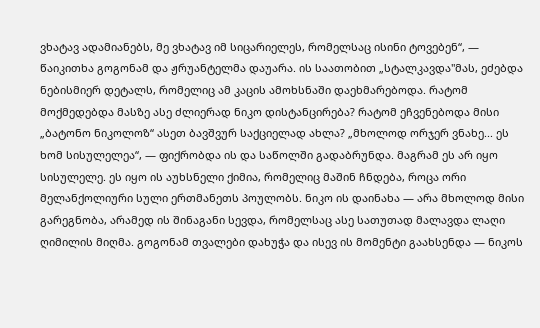ვხატავ ადამიანებს, მე ვხატავ იმ სიცარიელეს, რომელსაც ისინი ტოვებენ“, — წაიკითხა გოგონამ და ჟრუანტელმა დაუარა. ის საათობით „სტალკავდა"მას, ეძებდა ნებისმიერ დეტალს, რომელიც ამ კაცის ამოხსნაში დაეხმარებოდა. რატომ მოქმედებდა მასზე ასე ძლიერად ნიკო დისტანცირება? რატომ ეჩვენებოდა მისი „ბატონო ნიკოლოზ“ ასეთ ბავშვურ საქციელად ახლა? „მხოლოდ ორჯერ ვნახე... ეს ხომ სისულელეა“, — ფიქრობდა ის და საწოლში გადაბრუნდა. მაგრამ ეს არ იყო სისულელე. ეს იყო ის აუხსნელი ქიმია, რომელიც მაშინ ჩნდება, როცა ორი მელანქოლიური სული ერთმანეთს პოულობს. ნიკო ის დაინახა — არა მხოლოდ მისი გარეგნობა, არამედ ის შინაგანი სევდა, რომელსაც ასე სათუთად მალავდა ლაღი ღიმილის მიღმა. გოგონამ თვალები დახუჭა და ისევ ის მომენტი გაახსენდა — ნიკოს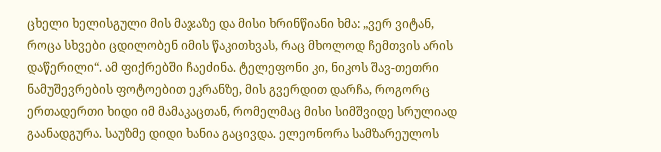ცხელი ხელისგული მის მაჯაზე და მისი ხრინწიანი ხმა: „ვერ ვიტან, როცა სხვები ცდილობენ იმის წაკითხვას, რაც მხოლოდ ჩემთვის არის დაწერილი“. ამ ფიქრებში ჩაეძინა. ტელეფონი კი, ნიკოს შავ-თეთრი ნამუშევრების ფოტოებით ეკრანზე, მის გვერდით დარჩა, როგორც ერთადერთი ხიდი იმ მამაკაცთან, რომელმაც მისი სიმშვიდე სრულიად გაანადგურა. საუზმე დიდი ხანია გაცივდა. ელეონორა სამზარეულოს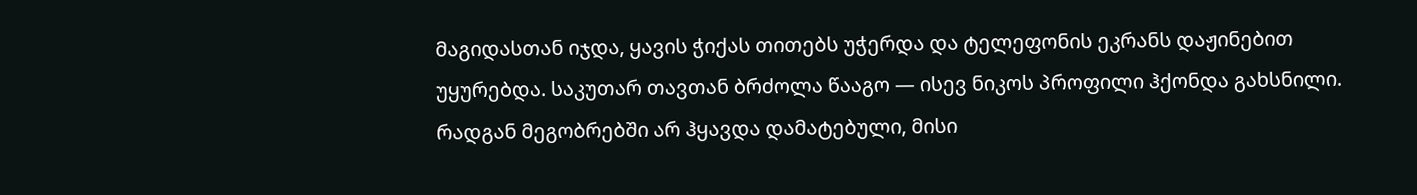მაგიდასთან იჯდა, ყავის ჭიქას თითებს უჭერდა და ტელეფონის ეკრანს დაჟინებით უყურებდა. საკუთარ თავთან ბრძოლა წააგო — ისევ ნიკოს პროფილი ჰქონდა გახსნილი. რადგან მეგობრებში არ ჰყავდა დამატებული, მისი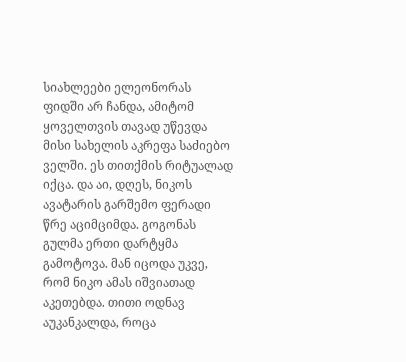სიახლეები ელეონორას ფიდში არ ჩანდა, ამიტომ ყოველთვის თავად უწევდა მისი სახელის აკრეფა საძიებო ველში. ეს თითქმის რიტუალად იქცა. და აი, დღეს, ნიკოს ავატარის გარშემო ფერადი წრე აციმციმდა. გოგონას გულმა ერთი დარტყმა გამოტოვა. მან იცოდა უკვე, რომ ნიკო ამას იშვიათად აკეთებდა. თითი ოდნავ აუკანკალდა, როცა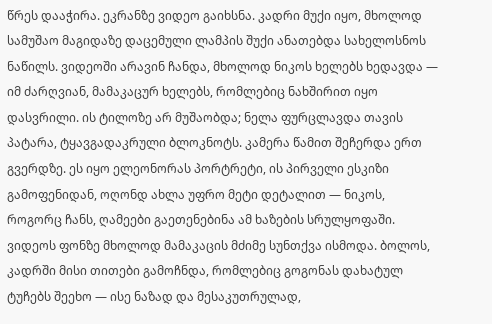წრეს დააჭირა. ეკრანზე ვიდეო გაიხსნა. კადრი მუქი იყო, მხოლოდ სამუშაო მაგიდაზე დაცემული ლამპის შუქი ანათებდა სახელოსნოს ნაწილს. ვიდეოში არავინ ჩანდა, მხოლოდ ნიკოს ხელებს ხედავდა — იმ ძარღვიან, მამაკაცურ ხელებს, რომლებიც ნახშირით იყო დასვრილი. ის ტილოზე არ მუშაობდა; ნელა ფურცლავდა თავის პატარა, ტყავგადაკრული ბლოკნოტს. კამერა წამით შეჩერდა ერთ გვერდზე. ეს იყო ელეონორას პორტრეტი, ის პირველი ესკიზი გამოფენიდან, ოღონდ ახლა უფრო მეტი დეტალით — ნიკოს, როგორც ჩანს, ღამეები გაეთენებინა ამ ხაზების სრულყოფაში. ვიდეოს ფონზე მხოლოდ მამაკაცის მძიმე სუნთქვა ისმოდა. ბოლოს, კადრში მისი თითები გამოჩნდა, რომლებიც გოგონას დახატულ ტუჩებს შეეხო — ისე ნაზად და მესაკუთრულად,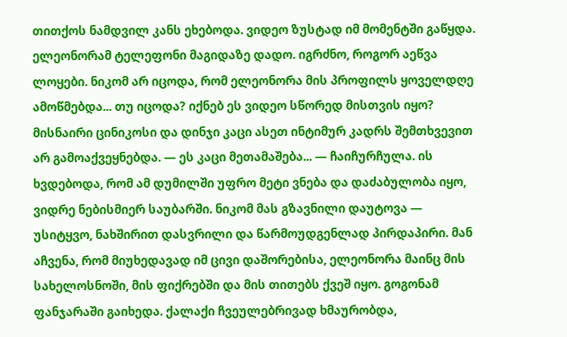თითქოს ნამდვილ კანს ეხებოდა. ვიდეო ზუსტად იმ მომენტში გაწყდა. ელეონორამ ტელეფონი მაგიდაზე დადო. იგრძნო, როგორ აეწვა ლოყები. ნიკომ არ იცოდა, რომ ელეონორა მის პროფილს ყოველდღე ამოწმებდა... თუ იცოდა? იქნებ ეს ვიდეო სწორედ მისთვის იყო? მისნაირი ცინიკოსი და დინჯი კაცი ასეთ ინტიმურ კადრს შემთხვევით არ გამოაქვეყნებდა. — ეს კაცი მეთამაშება... — ჩაიჩურჩულა. ის ხვდებოდა, რომ ამ დუმილში უფრო მეტი ვნება და დაძაბულობა იყო, ვიდრე ნებისმიერ საუბარში. ნიკომ მას გზავნილი დაუტოვა — უსიტყვო, ნახშირით დასვრილი და წარმოუდგენლად პირდაპირი. მან აჩვენა, რომ მიუხედავად იმ ცივი დაშორებისა, ელეონორა მაინც მის სახელოსნოში, მის ფიქრებში და მის თითებს ქვეშ იყო. გოგონამ ფანჯარაში გაიხედა. ქალაქი ჩვეულებრივად ხმაურობდა,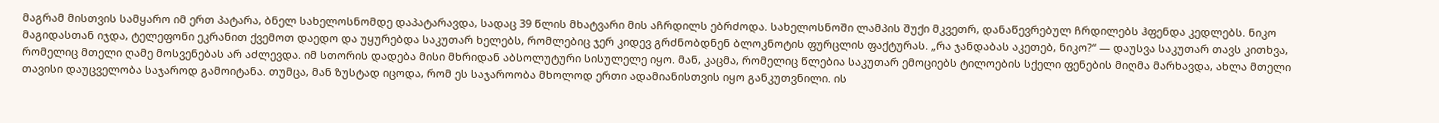მაგრამ მისთვის სამყარო იმ ერთ პატარა, ბნელ სახელოსნომდე დაპატარავდა, სადაც 39 წლის მხატვარი მის აჩრდილს ებრძოდა. სახელოსნოში ლამპის შუქი მკვეთრ, დანაწევრებულ ჩრდილებს ჰფენდა კედლებს. ნიკო მაგიდასთან იჯდა, ტელეფონი ეკრანით ქვემოთ დაედო და უყურებდა საკუთარ ხელებს, რომლებიც ჯერ კიდევ გრძნობდნენ ბლოკნოტის ფურცლის ფაქტურას. „რა ჯანდაბას აკეთებ, ნიკო?“ — დაუსვა საკუთარ თავს კითხვა, რომელიც მთელი ღამე მოსვენებას არ აძლევდა. იმ სთორის დადება მისი მხრიდან აბსოლუტური სისულელე იყო. მან, კაცმა, რომელიც წლებია საკუთარ ემოციებს ტილოების სქელი ფენების მიღმა მარხავდა, ახლა მთელი თავისი დაუცველობა საჯაროდ გამოიტანა. თუმცა, მან ზუსტად იცოდა, რომ ეს საჯაროობა მხოლოდ ერთი ადამიანისთვის იყო განკუთვნილი. ის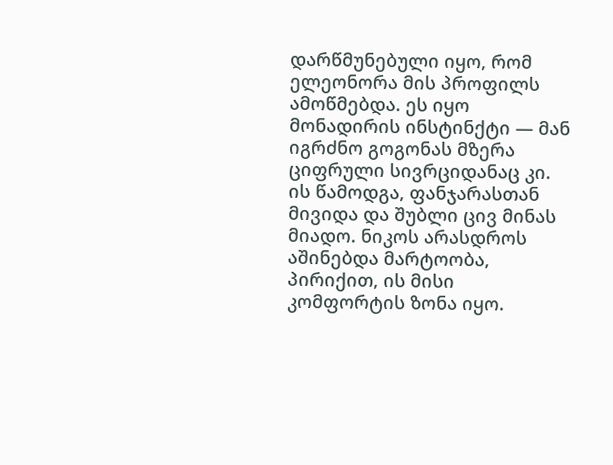დარწმუნებული იყო, რომ ელეონორა მის პროფილს ამოწმებდა. ეს იყო მონადირის ინსტინქტი — მან იგრძნო გოგონას მზერა ციფრული სივრციდანაც კი. ის წამოდგა, ფანჯარასთან მივიდა და შუბლი ცივ მინას მიადო. ნიკოს არასდროს აშინებდა მარტოობა, პირიქით, ის მისი კომფორტის ზონა იყო.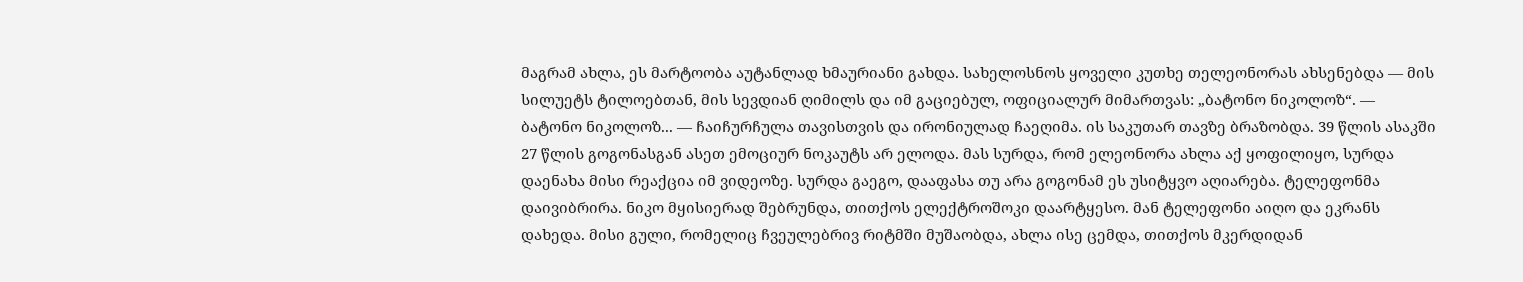მაგრამ ახლა, ეს მარტოობა აუტანლად ხმაურიანი გახდა. სახელოსნოს ყოველი კუთხე თელეონორას ახსენებდა — მის სილუეტს ტილოებთან, მის სევდიან ღიმილს და იმ გაციებულ, ოფიციალურ მიმართვას: „ბატონო ნიკოლოზ“. — ბატონო ნიკოლოზ... — ჩაიჩურჩულა თავისთვის და ირონიულად ჩაეღიმა. ის საკუთარ თავზე ბრაზობდა. 39 წლის ასაკში 27 წლის გოგონასგან ასეთ ემოციურ ნოკაუტს არ ელოდა. მას სურდა, რომ ელეონორა ახლა აქ ყოფილიყო, სურდა დაენახა მისი რეაქცია იმ ვიდეოზე. სურდა გაეგო, დააფასა თუ არა გოგონამ ეს უსიტყვო აღიარება. ტელეფონმა დაივიბრირა. ნიკო მყისიერად შებრუნდა, თითქოს ელექტროშოკი დაარტყესო. მან ტელეფონი აიღო და ეკრანს დახედა. მისი გული, რომელიც ჩვეულებრივ რიტმში მუშაობდა, ახლა ისე ცემდა, თითქოს მკერდიდან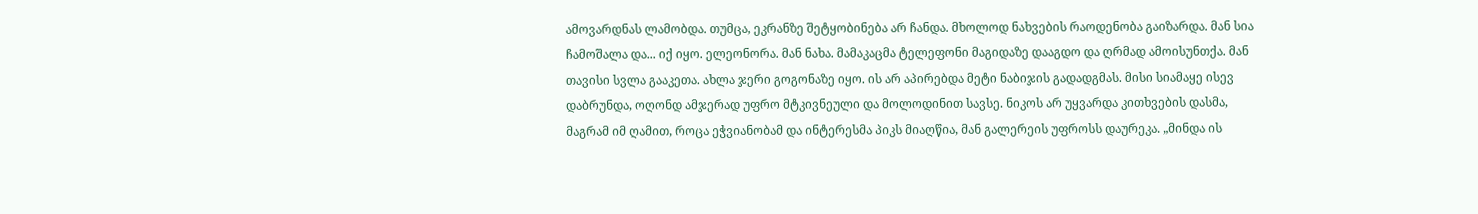ამოვარდნას ლამობდა. თუმცა, ეკრანზე შეტყობინება არ ჩანდა. მხოლოდ ნახვების რაოდენობა გაიზარდა. მან სია ჩამოშალა და... იქ იყო. ელეონორა. მან ნახა. მამაკაცმა ტელეფონი მაგიდაზე დააგდო და ღრმად ამოისუნთქა. მან თავისი სვლა გააკეთა. ახლა ჯერი გოგონაზე იყო. ის არ აპირებდა მეტი ნაბიჯის გადადგმას. მისი სიამაყე ისევ დაბრუნდა, ოღონდ ამჯერად უფრო მტკივნეული და მოლოდინით სავსე. ნიკოს არ უყვარდა კითხვების დასმა, მაგრამ იმ ღამით, როცა ეჭვიანობამ და ინტერესმა პიკს მიაღწია, მან გალერეის უფროსს დაურეკა. „მინდა ის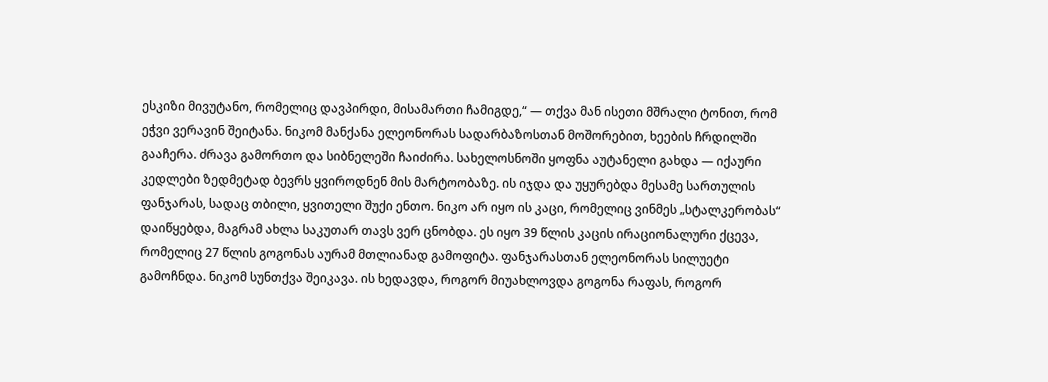ესკიზი მივუტანო, რომელიც დავპირდი, მისამართი ჩამიგდე,“ — თქვა მან ისეთი მშრალი ტონით, რომ ეჭვი ვერავინ შეიტანა. ნიკომ მანქანა ელეონორას სადარბაზოსთან მოშორებით, ხეების ჩრდილში გააჩერა. ძრავა გამორთო და სიბნელეში ჩაიძირა. სახელოსნოში ყოფნა აუტანელი გახდა — იქაური კედლები ზედმეტად ბევრს ყვიროდნენ მის მარტოობაზე. ის იჯდა და უყურებდა მესამე სართულის ფანჯარას, სადაც თბილი, ყვითელი შუქი ენთო. ნიკო არ იყო ის კაცი, რომელიც ვინმეს „სტალკერობას“ დაიწყებდა, მაგრამ ახლა საკუთარ თავს ვერ ცნობდა. ეს იყო 39 წლის კაცის ირაციონალური ქცევა, რომელიც 27 წლის გოგონას აურამ მთლიანად გამოფიტა. ფანჯარასთან ელეონორას სილუეტი გამოჩნდა. ნიკომ სუნთქვა შეიკავა. ის ხედავდა, როგორ მიუახლოვდა გოგონა რაფას, როგორ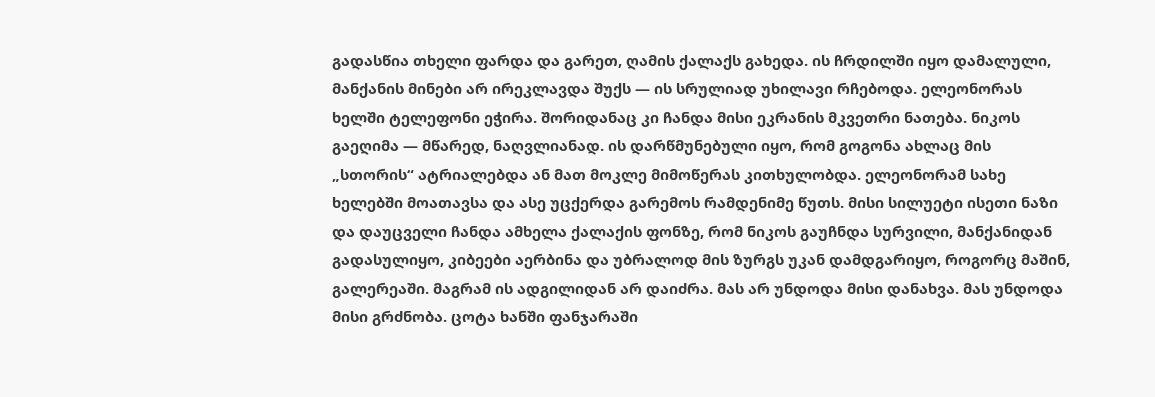გადასწია თხელი ფარდა და გარეთ, ღამის ქალაქს გახედა. ის ჩრდილში იყო დამალული, მანქანის მინები არ ირეკლავდა შუქს — ის სრულიად უხილავი რჩებოდა. ელეონორას ხელში ტელეფონი ეჭირა. შორიდანაც კი ჩანდა მისი ეკრანის მკვეთრი ნათება. ნიკოს გაეღიმა — მწარედ, ნაღვლიანად. ის დარწმუნებული იყო, რომ გოგონა ახლაც მის „სთორის“ ატრიალებდა ან მათ მოკლე მიმოწერას კითხულობდა. ელეონორამ სახე ხელებში მოათავსა და ასე უცქერდა გარემოს რამდენიმე წუთს. მისი სილუეტი ისეთი ნაზი და დაუცველი ჩანდა ამხელა ქალაქის ფონზე, რომ ნიკოს გაუჩნდა სურვილი, მანქანიდან გადასულიყო, კიბეები აერბინა და უბრალოდ მის ზურგს უკან დამდგარიყო, როგორც მაშინ, გალერეაში. მაგრამ ის ადგილიდან არ დაიძრა. მას არ უნდოდა მისი დანახვა. მას უნდოდა მისი გრძნობა. ცოტა ხანში ფანჯარაში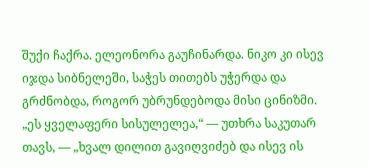შუქი ჩაქრა. ელეონორა გაუჩინარდა. ნიკო კი ისევ იჯდა სიბნელეში, საჭეს თითებს უჭერდა და გრძნობდა, როგორ უბრუნდებოდა მისი ცინიზმი. „ეს ყველაფერი სისულელეა,“ — უთხრა საკუთარ თავს, — „ხვალ დილით გავიღვიძებ და ისევ ის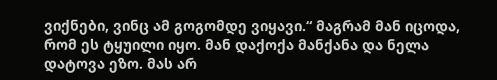ვიქნები, ვინც ამ გოგომდე ვიყავი.“ მაგრამ მან იცოდა, რომ ეს ტყუილი იყო. მან დაქოქა მანქანა და ნელა დატოვა ეზო. მას არ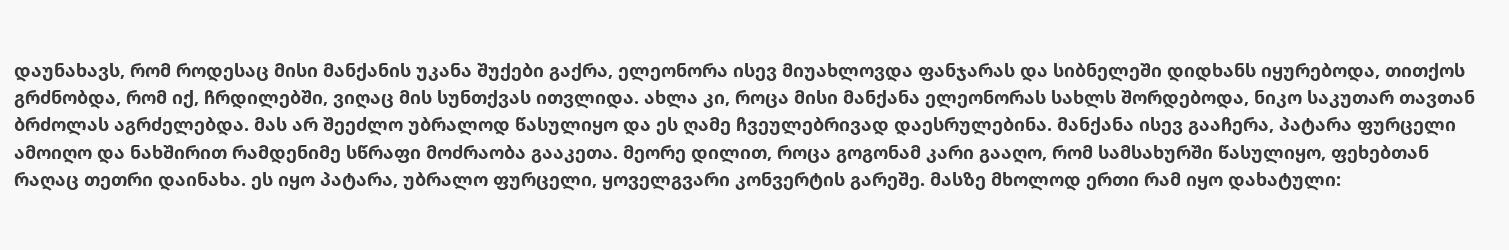დაუნახავს, რომ როდესაც მისი მანქანის უკანა შუქები გაქრა, ელეონორა ისევ მიუახლოვდა ფანჯარას და სიბნელეში დიდხანს იყურებოდა, თითქოს გრძნობდა, რომ იქ, ჩრდილებში, ვიღაც მის სუნთქვას ითვლიდა. ახლა კი, როცა მისი მანქანა ელეონორას სახლს შორდებოდა, ნიკო საკუთარ თავთან ბრძოლას აგრძელებდა. მას არ შეეძლო უბრალოდ წასულიყო და ეს ღამე ჩვეულებრივად დაესრულებინა. მანქანა ისევ გააჩერა, პატარა ფურცელი ამოიღო და ნახშირით რამდენიმე სწრაფი მოძრაობა გააკეთა. მეორე დილით, როცა გოგონამ კარი გააღო, რომ სამსახურში წასულიყო, ფეხებთან რაღაც თეთრი დაინახა. ეს იყო პატარა, უბრალო ფურცელი, ყოველგვარი კონვერტის გარეშე. მასზე მხოლოდ ერთი რამ იყო დახატული: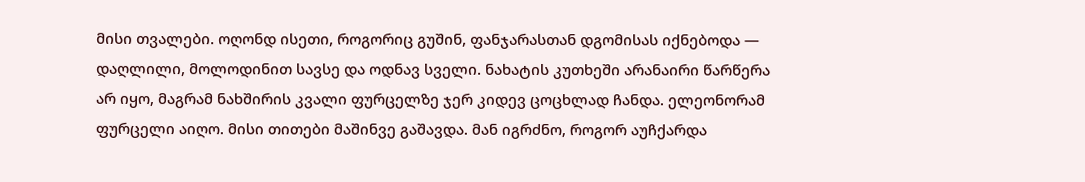მისი თვალები. ოღონდ ისეთი, როგორიც გუშინ, ფანჯარასთან დგომისას იქნებოდა — დაღლილი, მოლოდინით სავსე და ოდნავ სველი. ნახატის კუთხეში არანაირი წარწერა არ იყო, მაგრამ ნახშირის კვალი ფურცელზე ჯერ კიდევ ცოცხლად ჩანდა. ელეონორამ ფურცელი აიღო. მისი თითები მაშინვე გაშავდა. მან იგრძნო, როგორ აუჩქარდა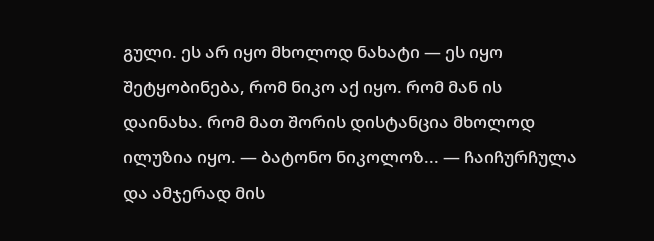გული. ეს არ იყო მხოლოდ ნახატი — ეს იყო შეტყობინება, რომ ნიკო აქ იყო. რომ მან ის დაინახა. რომ მათ შორის დისტანცია მხოლოდ ილუზია იყო. — ბატონო ნიკოლოზ... — ჩაიჩურჩულა და ამჯერად მის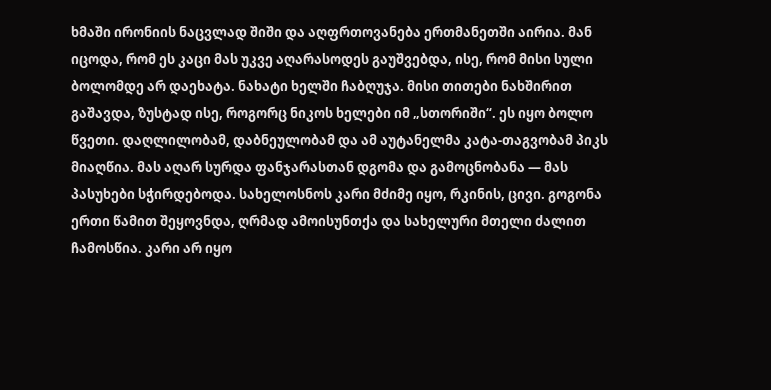ხმაში ირონიის ნაცვლად შიში და აღფრთოვანება ერთმანეთში აირია. მან იცოდა, რომ ეს კაცი მას უკვე აღარასოდეს გაუშვებდა, ისე, რომ მისი სული ბოლომდე არ დაეხატა. ნახატი ხელში ჩაბღუჯა. მისი თითები ნახშირით გაშავდა, ზუსტად ისე, როგორც ნიკოს ხელები იმ „სთორიში“. ეს იყო ბოლო წვეთი. დაღლილობამ, დაბნეულობამ და ამ აუტანელმა კატა-თაგვობამ პიკს მიაღწია. მას აღარ სურდა ფანჯარასთან დგომა და გამოცნობანა — მას პასუხები სჭირდებოდა. სახელოსნოს კარი მძიმე იყო, რკინის, ცივი. გოგონა ერთი წამით შეყოვნდა, ღრმად ამოისუნთქა და სახელური მთელი ძალით ჩამოსწია. კარი არ იყო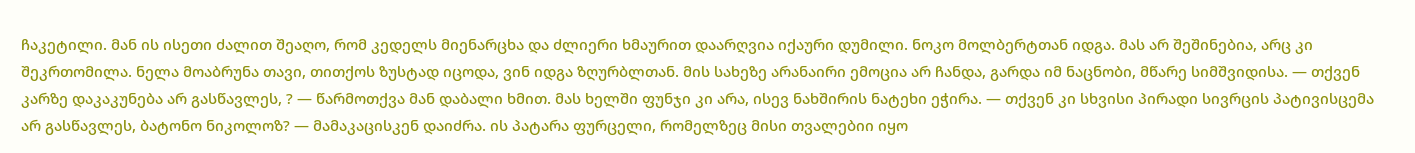ჩაკეტილი. მან ის ისეთი ძალით შეაღო, რომ კედელს მიენარცხა და ძლიერი ხმაურით დაარღვია იქაური დუმილი. ნოკო მოლბერტთან იდგა. მას არ შეშინებია, არც კი შეკრთომილა. ნელა მოაბრუნა თავი, თითქოს ზუსტად იცოდა, ვინ იდგა ზღურბლთან. მის სახეზე არანაირი ემოცია არ ჩანდა, გარდა იმ ნაცნობი, მწარე სიმშვიდისა. — თქვენ კარზე დაკაკუნება არ გასწავლეს, ? — წარმოთქვა მან დაბალი ხმით. მას ხელში ფუნჯი კი არა, ისევ ნახშირის ნატეხი ეჭირა. — თქვენ კი სხვისი პირადი სივრცის პატივისცემა არ გასწავლეს, ბატონო ნიკოლოზ? — მამაკაცისკენ დაიძრა. ის პატარა ფურცელი, რომელზეც მისი თვალებიი იყო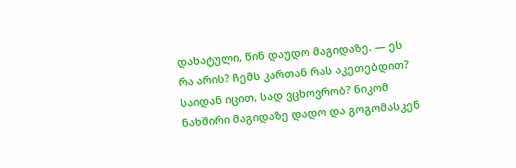დახატული, წინ დაუდო მაგიდაზე. — ეს რა არის? ჩემს კართან რას აკეთებდით? საიდან იცით, სად ვცხოვრობ? ნიკომ ნახშირი მაგიდაზე დადო და გოგომასკენ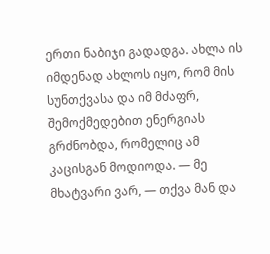ერთი ნაბიჯი გადადგა. ახლა ის იმდენად ახლოს იყო, რომ მის სუნთქვასა და იმ მძაფრ, შემოქმედებით ენერგიას გრძნობდა, რომელიც ამ კაცისგან მოდიოდა. — მე მხატვარი ვარ, — თქვა მან და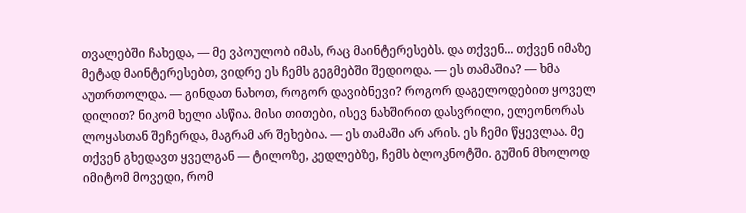თვალებში ჩახედა, — მე ვპოულობ იმას, რაც მაინტერესებს. და თქვენ... თქვენ იმაზე მეტად მაინტერესებთ, ვიდრე ეს ჩემს გეგმებში შედიოდა. — ეს თამაშია? — ხმა აუთრთოლდა. — გინდათ ნახოთ, როგორ დავიბნევი? როგორ დაგელოდებით ყოველ დილით? ნიკომ ხელი ასწია. მისი თითები, ისევ ნახშირით დასვრილი, ელეონორას ლოყასთან შეჩერდა, მაგრამ არ შეხებია. — ეს თამაში არ არის. ეს ჩემი წყევლაა. მე თქვენ გხედავთ ყველგან — ტილოზე, კედლებზე, ჩემს ბლოკნოტში. გუშინ მხოლოდ იმიტომ მოვედი, რომ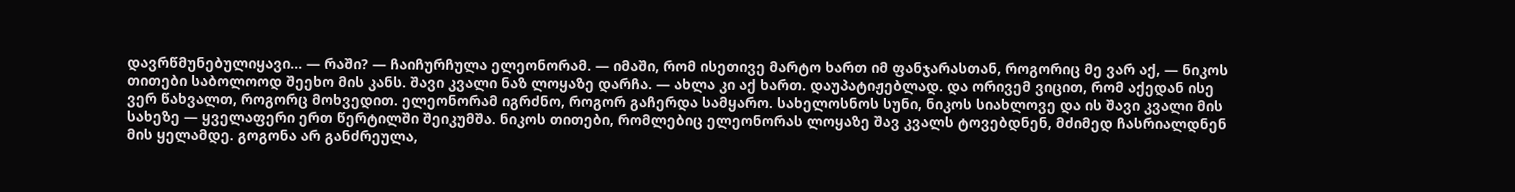დავრწმუნებულიყავი... — რაში? — ჩაიჩურჩულა ელეონორამ. — იმაში, რომ ისეთივე მარტო ხართ იმ ფანჯარასთან, როგორიც მე ვარ აქ, — ნიკოს თითები საბოლოოდ შეეხო მის კანს. შავი კვალი ნაზ ლოყაზე დარჩა. — ახლა კი აქ ხართ. დაუპატიჟებლად. და ორივემ ვიცით, რომ აქედან ისე ვერ წახვალთ, როგორც მოხვედით. ელეონორამ იგრძნო, როგორ გაჩერდა სამყარო. სახელოსნოს სუნი, ნიკოს სიახლოვე და ის შავი კვალი მის სახეზე — ყველაფერი ერთ წერტილში შეიკუმშა. ნიკოს თითები, რომლებიც ელეონორას ლოყაზე შავ კვალს ტოვებდნენ, მძიმედ ჩასრიალდნენ მის ყელამდე. გოგონა არ განძრეულა,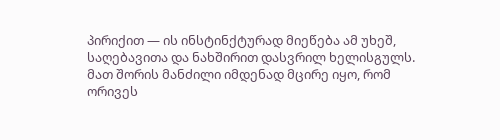პირიქით — ის ინსტინქტურად მიეწება ამ უხეშ, საღებავითა და ნახშირით დასვრილ ხელისგულს. მათ შორის მანძილი იმდენად მცირე იყო, რომ ორივეს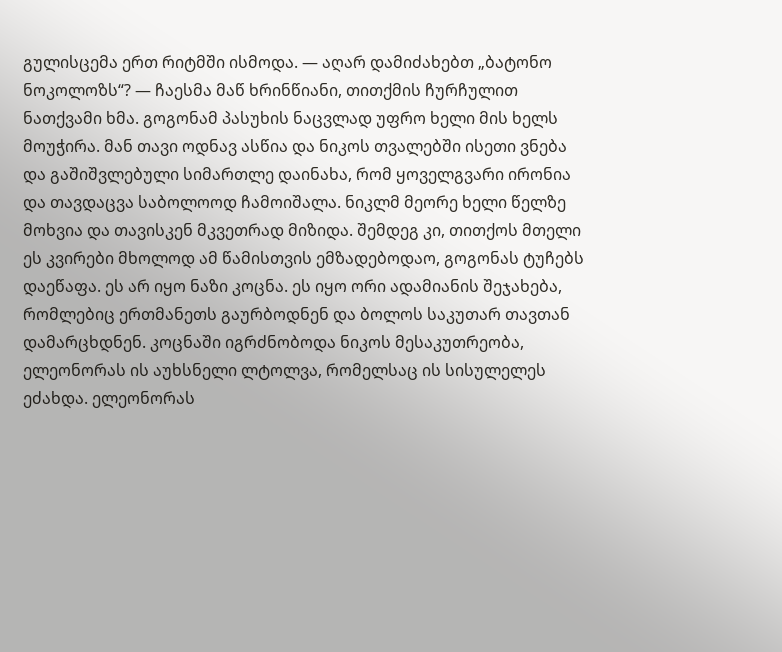გულისცემა ერთ რიტმში ისმოდა. — აღარ დამიძახებთ „ბატონო ნოკოლოზს“? — ჩაესმა მაწ ხრინწიანი, თითქმის ჩურჩულით ნათქვამი ხმა. გოგონამ პასუხის ნაცვლად უფრო ხელი მის ხელს მოუჭირა. მან თავი ოდნავ ასწია და ნიკოს თვალებში ისეთი ვნება და გაშიშვლებული სიმართლე დაინახა, რომ ყოველგვარი ირონია და თავდაცვა საბოლოოდ ჩამოიშალა. ნიკლმ მეორე ხელი წელზე მოხვია და თავისკენ მკვეთრად მიზიდა. შემდეგ კი, თითქოს მთელი ეს კვირები მხოლოდ ამ წამისთვის ემზადებოდაო, გოგონას ტუჩებს დაეწაფა. ეს არ იყო ნაზი კოცნა. ეს იყო ორი ადამიანის შეჯახება, რომლებიც ერთმანეთს გაურბოდნენ და ბოლოს საკუთარ თავთან დამარცხდნენ. კოცნაში იგრძნობოდა ნიკოს მესაკუთრეობა, ელეონორას ის აუხსნელი ლტოლვა, რომელსაც ის სისულელეს ეძახდა. ელეონორას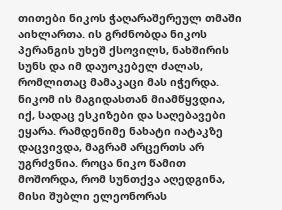თითები ნიკოს ჭაღარაშერეულ თმაში აიხლართა. ის გრძნობდა ნიკოს პერანგის უხეშ ქსოვილს, ნახშირის სუნს და იმ დაუოკებელ ძალას, რომლითაც მამაკაცი მას იჭერდა. ნიკომ ის მაგიდასთან მიამწყვდია, იქ, სადაც ესკიზები და საღებავები ეყარა. რამდენიმე ნახატი იატაკზე დაცვივდა, მაგრამ არცერთს არ უგრძვნია. როცა ნიკო წამით მოშორდა, რომ სუნთქვა აღედგინა, მისი შუბლი ელეონორას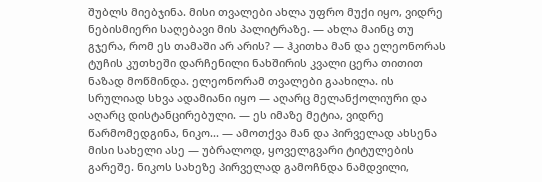შუბლს მიებჯინა. მისი თვალები ახლა უფრო მუქი იყო, ვიდრე ნებისმიერი საღებავი მის პალიტრაზე. — ახლა მაინც თუ გჯერა, რომ ეს თამაში არ არის? — ჰკითხა მან და ელეონორას ტუჩის კუთხეში დარჩენილი ნახშირის კვალი ცერა თითით ნაზად მოწმინდა. ელეონორამ თვალები გაახილა. ის სრულიად სხვა ადამიანი იყო — აღარც მელანქოლიური და აღარც დისტანცირებული. — ეს იმაზე მეტია, ვიდრე წარმომედგინა, ნიკო... — ამოთქვა მან და პირველად ახსენა მისი სახელი ასე — უბრალოდ, ყოველგვარი ტიტულების გარეშე. ნიკოს სახეზე პირველად გამოჩნდა ნამდვილი,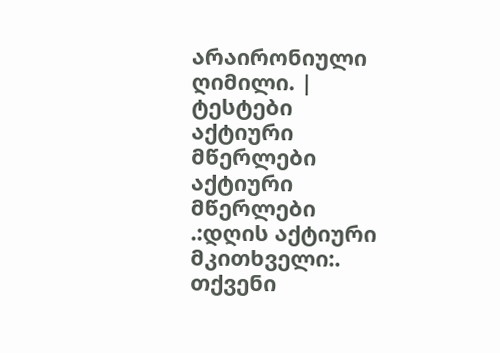არაირონიული ღიმილი. |
ტესტები
აქტიური მწერლები
აქტიური მწერლები
.:დღის აქტიური მკითხველი:.
თქვენი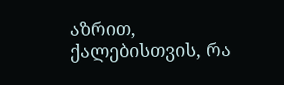აზრით, ქალებისთვის, რა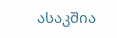ასაკშია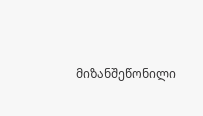მიზანშეწონილი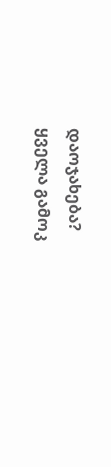დაოჯახება?
ყველა გამოკ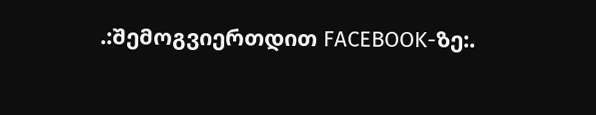.:შემოგვიერთდით FACEBOOK-ზე:.